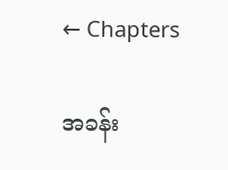← Chapters

အခန်း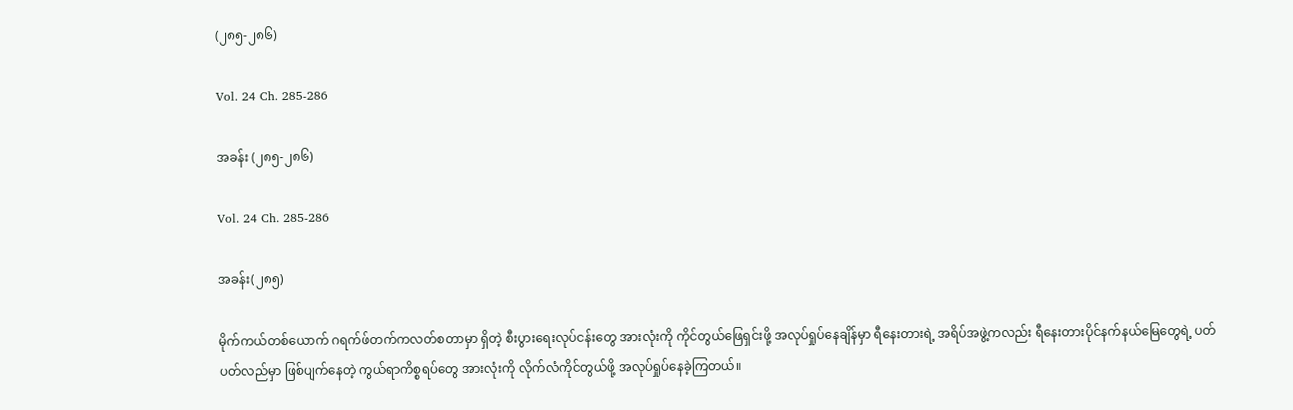(၂၈၅-၂၈၆)

Vol. 24 Ch. 285-286

အခန်း (၂၈၅-၂၈၆)

Vol. 24 Ch. 285-286

အခန်း(၂၈၅)

မိုက်ကယ်တစ်ယောက် ဂရက်ဖ်တက်ကလတ်စတာမှာ ရှိတဲ့ စီးပွားရေးလုပ်ငန်းတွေ အားလုံးကို ကိုင်တွယ်ဖြေရှင်းဖို့ အလုပ်ရှုပ်နေချိန်မှာ ရီနေးတားရဲ့ အရိပ်အဖွဲ့ကလည်း ရီနေးတားပိုင်နက်နယ်မြေတွေရဲ့ ပတ်ပတ်လည်မှာ ဖြစ်ပျက်နေတဲ့ ကွယ်ရာကိစ္စရပ်တွေ အားလုံးကို လိုက်လံကိုင်တွယ်ဖို့ အလုပ်ရှုပ်နေခဲ့ကြတယ်။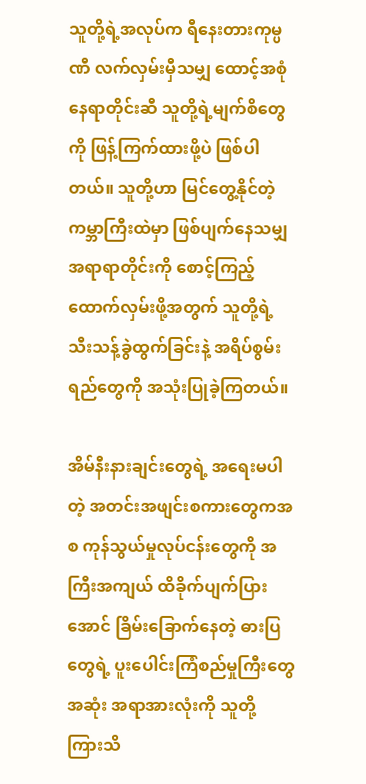သူတို့ရဲ့အလုပ်က ရီနေးတားကုမ္ပဏီ လက်လှမ်းမှီသမျှ ထောင့်အစုံနေရာတိုင်းဆီ သူတို့ရဲ့မျက်စိတွေကို ဖြန့်ကြက်ထားဖို့ပဲ ဖြစ်ပါတယ်။ သူတို့ဟာ မြင်တွေ့နိုင်တဲ့ ကမ္ဘာကြီးထဲမှာ ဖြစ်ပျက်နေသမျှ အရာရာတိုင်းကို စောင့်ကြည့်ထောက်လှမ်းဖို့အတွက် သူတို့ရဲ့ သီးသန့်ခွဲထွက်ခြင်းနဲ့ အရိပ်စွမ်းရည်တွေကို အသုံးပြုခဲ့ကြတယ်။

အိမ်နီးနားချင်းတွေရဲ့ အရေးမပါတဲ့ အတင်းအဖျင်းစကားတွေကအစ ကုန်သွယ်မှုလုပ်ငန်းတွေကို အကြီးအကျယ် ထိခိုက်ပျက်ပြားအောင် ခြိမ်းခြောက်နေတဲ့ ဓားပြတွေရဲ့ ပူးပေါင်းကြံစည်မှုကြီးတွေအဆုံး အရာအားလုံးကို သူတို့ ကြားသိ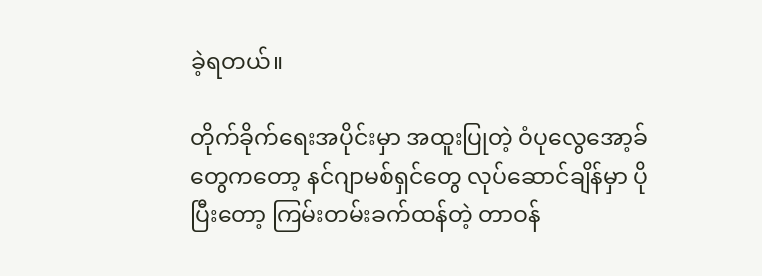ခဲ့ရတယ်။

တိုက်ခိုက်ရေးအပိုင်းမှာ အထူးပြုတဲ့ ဝံပုလွေအော့ခ်တွေကတော့ နင်ဂျာမစ်ရှင်တွေ လုပ်ဆောင်ချိန်မှာ ပိုပြီးတော့ ကြမ်းတမ်းခက်ထန်တဲ့ တာဝန်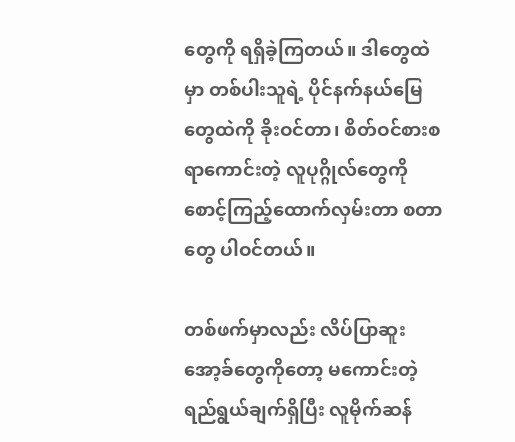တွေကို ရရှိခဲ့ကြတယ်။ ဒါတွေထဲမှာ တစ်ပါးသူရဲ့ ပိုင်နက်နယ်မြေတွေထဲကို ခိုးဝင်တာ၊ စိတ်ဝင်စားစရာကောင်းတဲ့ လူပုဂ္ဂိုလ်တွေကို စောင့်ကြည့်ထောက်လှမ်းတာ စတာတွေ ပါဝင်တယ်။

တစ်ဖက်မှာလည်း လိပ်ပြာဆူးအော့ခ်တွေကိုတော့ မကောင်းတဲ့ ရည်ရွယ်ချက်ရှိပြီး လူမိုက်ဆန်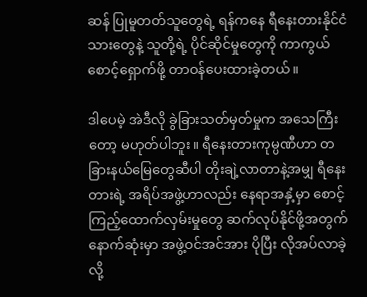ဆန် ပြုမူတတ်သူတွေရဲ့ ရန်ကနေ ရီနေးတားနိုင်ငံသားတွေနဲ့ သူတို့ရဲ့ ပိုင်ဆိုင်မှုတွေကို ကာကွယ်စောင့်ရှောက်ဖို့ တာဝန်ပေးထားခဲ့တယ်။

ဒါပေမဲ့ အဲဒီလို ခွဲခြားသတ်မှတ်မှုက အသေကြီးတော့ မဟုတ်ပါဘူး။ ရီနေးတားကုမ္ပဏီဟာ တခြားနယ်မြေတွေဆီပါ တိုးချဲ့လာတာနဲ့အမျှ ရီနေးတားရဲ့ အရိပ်အဖွဲ့ဟာလည်း နေရာအနှံ့မှာ စောင့်ကြည့်ထောက်လှမ်းမှုတွေ ဆက်လုပ်နိုင်ဖို့အတွက် နောက်ဆုံးမှာ အဖွဲ့ဝင်အင်အား ပိုပြီး လိုအပ်လာခဲ့လို့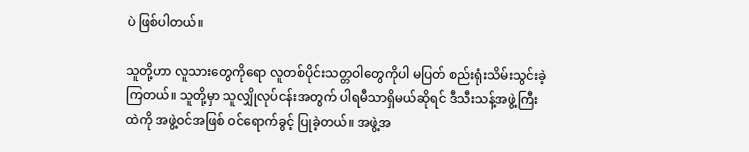ပဲ ဖြစ်ပါတယ်။

သူတို့ဟာ လူသားတွေကိုရော လူတစ်ပိုင်းသတ္တဝါတွေကိုပါ မပြတ် စည်းရုံးသိမ်းသွင်းခဲ့ကြတယ်။ သူတို့မှာ သူလျှိုလုပ်ငန်းအတွက် ပါရမီသာရှိမယ်ဆိုရင် ဒီသီးသန့်အဖွဲ့ကြီးထဲကို အဖွဲ့ဝင်အဖြစ် ဝင်ရောက်ခွင့် ပြုခဲ့တယ်။ အဖွဲ့အ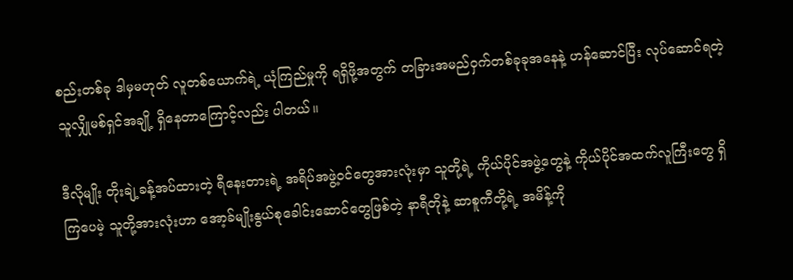စည်းတစ်ခု ဒါမှမဟုတ် လူတစ်ယောက်ရဲ့ ယုံကြည်မှုကို ရရှိဖို့အတွက် တခြားအမည်ဝှက်တစ်ခုခုအနေနဲ့ ဟန်ဆောင်ပြီး လုပ်ဆောင်ရတဲ့ သူလျှိုမစ်ရှင်အချို့ ရှိနေတာကြောင့်လည်း ပါတယ်။

ဒီလိုမျိုး တိုးချဲ့ခန့်အပ်ထားတဲ့ ရီနေးတားရဲ့ အရိပ်အဖွဲ့ဝင်တွေအားလုံးမှာ သူတို့ရဲ့ ကိုယ်ပိုင်အဖွဲ့တွေနဲ့ ကိုယ်ပိုင်အထက်လူကြီးတွေ ရှိကြပေမဲ့ သူတို့အားလုံးဟာ အော့ခ်မျိုးနွယ်စုခေါင်းဆောင်တွေဖြစ်တဲ့ နာရီတိုနဲ့ ဆာစူကီတို့ရဲ့ အမိန့်ကို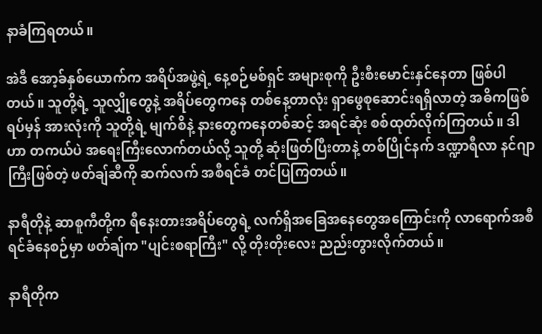နာခံကြရတယ်။

အဲဒီ အော့ခ်နှစ်ယောက်က အရိပ်အဖွဲ့ရဲ့ နေ့စဉ်မစ်ရှင် အများစုကို ဦးစီးမောင်းနှင်နေတာ ဖြစ်ပါတယ်။ သူတို့ရဲ့ သူလျှိုတွေနဲ့ အရိပ်တွေကနေ တစ်နေ့တာလုံး ရှာဖွေစုဆောင်းရရှိလာတဲ့ အဓိကဖြစ်ရပ်မှန် အားလုံးကို သူတို့ရဲ့ မျက်စိနဲ့ နားတွေကနေတစ်ဆင့် အရင်ဆုံး စစ်ထုတ်လိုက်ကြတယ်။ ဒါဟာ တကယ်ပဲ အရေးကြီးလောက်တယ်လို့ သူတို့ ဆုံးဖြတ်ပြီးတာနဲ့ တစ်ပြိုင်နက် ဒဏ္ဍာရီလာ နင်ဂျာကြီးဖြစ်တဲ့ ဖတ်ချ်ဆီကို ဆက်လက် အစီရင်ခံ တင်ပြကြတယ်။

နာရီတိုနဲ့ ဆာစူကီတို့က ရီနေးတားအရိပ်တွေရဲ့ လက်ရှိအခြေအနေတွေအကြောင်းကို လာရောက်အစီရင်ခံနေစဉ်မှာ ဖတ်ချ်က "ပျင်းစရာကြီး" လို့ တိုးတိုးလေး ညည်းတွားလိုက်တယ်။

နာရီတိုက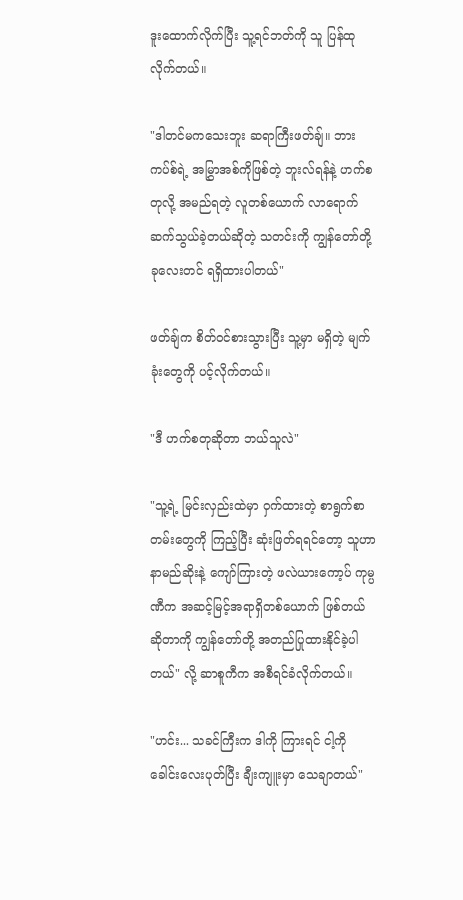ဒူးထောက်လိုက်ပြီး သူ့ရင်ဘတ်ကို သူ ပြန်ထုလိုက်တယ်။

"ဒါတင်မကသေးဘူး ဆရာကြီးဖတ်ချ်။ ဘားကပ်စ်ရဲ့ အမြွှာအစ်ကိုဖြစ်တဲ့ ဘူးလ်ရန်နဲ့ ဟက်စတုလို့ အမည်ရတဲ့ လူတစ်ယောက် လာရောက်ဆက်သွယ်ခဲ့တယ်ဆိုတဲ့ သတင်းကို ကျွန်တော်တို့ ခုလေးတင် ရရှိထားပါတယ်"

ဖတ်ချ်က စိတ်ဝင်စားသွားပြီး သူ့မှာ မရှိတဲ့ မျက်ခုံးတွေကို ပင့်လိုက်တယ်။

"ဒီ ဟက်စတုဆိုတာ ဘယ်သူလဲ"

"သူ့ရဲ့ မြင်းလှည်းထဲမှာ ဝှက်ထားတဲ့ စာရွက်စာတမ်းတွေကို ကြည့်ပြီး ဆုံးဖြတ်ရရင်တော့ သူဟာ နာမည်ဆိုးနဲ့ ကျော်ကြားတဲ့ ဖလဲယားကော့ပ် ကုမ္ပဏီက အဆင့်မြင့်အရာရှိတစ်ယောက် ဖြစ်တယ်ဆိုတာကို ကျွန်တော်တို့ အတည်ပြုထားနိုင်ခဲ့ပါတယ်" လို့ ဆာစူကီက အစီရင်ခံလိုက်တယ်။

"ဟင်း... သခင်ကြီးက ဒါကို ကြားရင် ငါ့ကို ခေါင်းလေးပုတ်ပြီး ချီးကျူးမှာ သေချာတယ်"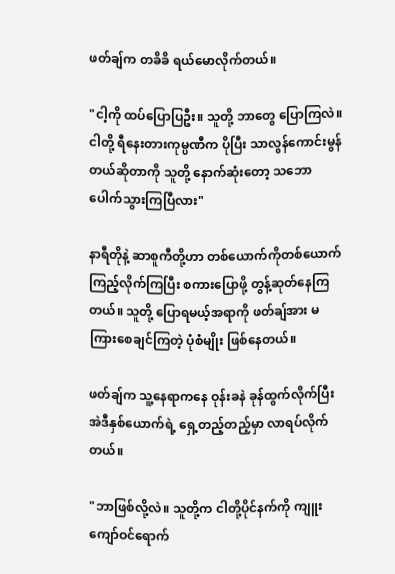ဖတ်ချ်က တခိခိ ရယ်မောလိုက်တယ်။

"ငါ့ကို ထပ်ပြောပြဦး။ သူတို့ ဘာတွေ ပြောကြလဲ။ ငါတို့ ရီနေးတားကုမ္ပဏီက ပိုပြီး သာလွန်ကောင်းမွန်တယ်ဆိုတာကို သူတို့ နောက်ဆုံးတော့ သဘောပေါက်သွားကြပြီလား"

နာရီတိုနဲ့ ဆာစူကီတို့ဟာ တစ်ယောက်ကိုတစ်ယောက် ကြည့်လိုက်ကြပြီး စကားပြောဖို့ တွန့်ဆုတ်နေကြတယ်။ သူတို့ ပြောရမယ့်အရာကို ဖတ်ချ်အား မကြားစေချင်ကြတဲ့ ပုံစံမျိုး ဖြစ်နေတယ်။

ဖတ်ချ်က သူ့နေရာကနေ ဝုန်းခနဲ ခုန်ထွက်လိုက်ပြီး အဲဒီနှစ်ယောက်ရဲ့ ရှေ့တည့်တည့်မှာ လာရပ်လိုက်တယ်။

"ဘာဖြစ်လို့လဲ။ သူတို့က ငါတို့ပိုင်နက်ကို ကျူးကျော်ဝင်ရောက်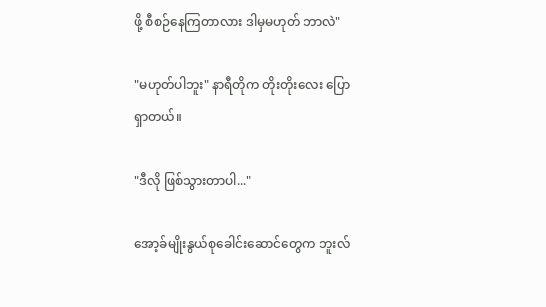ဖို့ စီစဉ်နေကြတာလား ဒါမှမဟုတ် ဘာလဲ"

"မဟုတ်ပါဘူး" နာရီတိုက တိုးတိုးလေး ပြောရှာတယ်။

"ဒီလို ဖြစ်သွားတာပါ..."

အော့ခ်မျိုးနွယ်စုခေါင်းဆောင်တွေက ဘူးလ်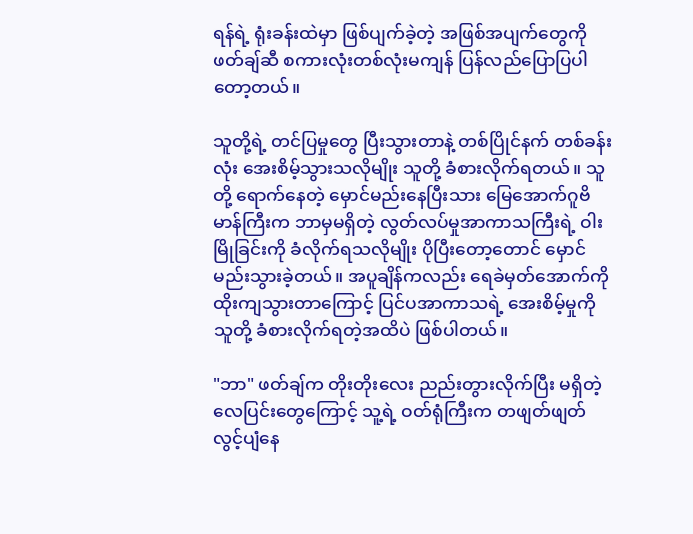ရန်ရဲ့ ရုံးခန်းထဲမှာ ဖြစ်ပျက်ခဲ့တဲ့ အဖြစ်အပျက်တွေကို ဖတ်ချ်ဆီ စကားလုံးတစ်လုံးမကျန် ပြန်လည်ပြောပြပါတော့တယ်။

သူတို့ရဲ့ တင်ပြမှုတွေ ပြီးသွားတာနဲ့ တစ်ပြိုင်နက် တစ်ခန်းလုံး အေးစိမ့်သွားသလိုမျိုး သူတို့ ခံစားလိုက်ရတယ်။ သူတို့ ရောက်နေတဲ့ မှောင်မည်းနေပြီးသား မြေအောက်ဂူဗိမာန်ကြီးက ဘာမှမရှိတဲ့ လွတ်လပ်မှုအာကာသကြီးရဲ့ ဝါးမြိုခြင်းကို ခံလိုက်ရသလိုမျိုး ပိုပြီးတော့တောင် မှောင်မည်းသွားခဲ့တယ်။ အပူချိန်ကလည်း ရေခဲမှတ်အောက်ကို ထိုးကျသွားတာကြောင့် ပြင်ပအာကာသရဲ့ အေးစိမ့်မှုကို သူတို့ ခံစားလိုက်ရတဲ့အထိပဲ ဖြစ်ပါတယ်။

"ဘာ" ဖတ်ချ်က တိုးတိုးလေး ညည်းတွားလိုက်ပြီး မရှိတဲ့ လေပြင်းတွေကြောင့် သူ့ရဲ့ ဝတ်ရုံကြီးက တဖျတ်ဖျတ် လွင့်ပျံနေ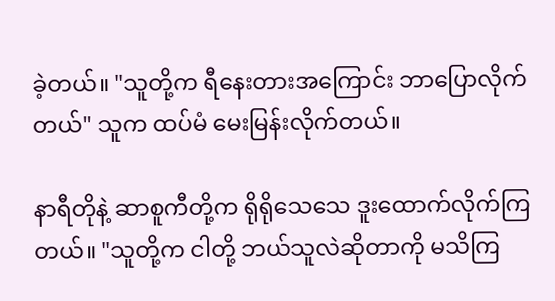ခဲ့တယ်။ "သူတို့က ရီနေးတားအကြောင်း ဘာပြောလိုက်တယ်" သူက ထပ်မံ မေးမြန်းလိုက်တယ်။

နာရီတိုနဲ့ ဆာစူကီတို့က ရိုရိုသေသေ ဒူးထောက်လိုက်ကြတယ်။ "သူတို့က ငါတို့ ဘယ်သူလဲဆိုတာကို မသိကြ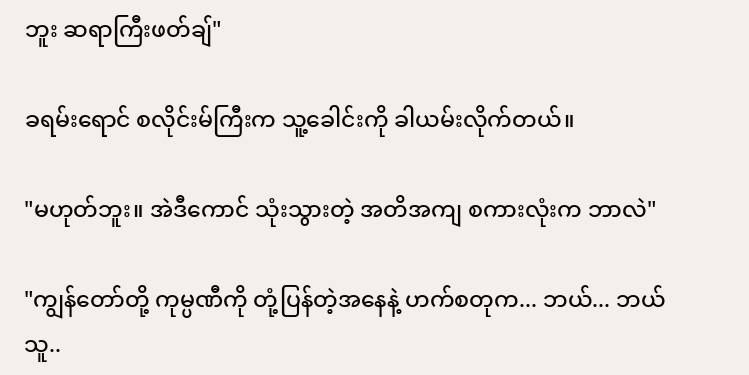ဘူး ဆရာကြီးဖတ်ချ်"

ခရမ်းရောင် စလိုင်းမ်ကြီးက သူ့ခေါင်းကို ခါယမ်းလိုက်တယ်။

"မဟုတ်ဘူး။ အဲဒီကောင် သုံးသွားတဲ့ အတိအကျ စကားလုံးက ဘာလဲ"

"ကျွန်တော်တို့ ကုမ္ပဏီကို တုံ့ပြန်တဲ့အနေနဲ့ ဟက်စတုက... ဘယ်... ဘယ်သူ..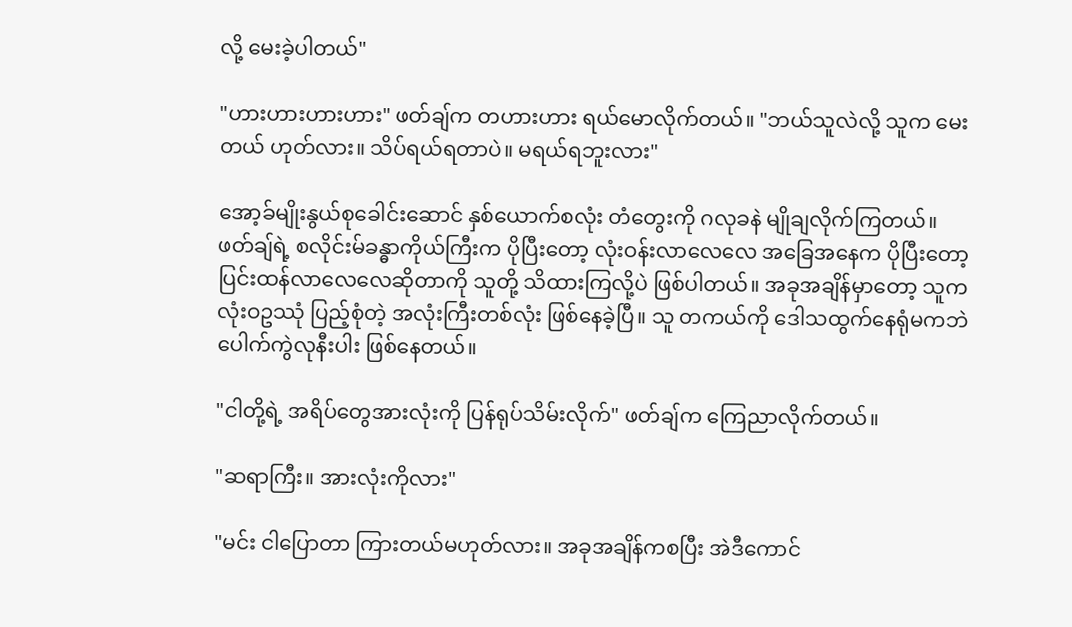လို့ မေးခဲ့ပါတယ်"

"ဟားဟားဟားဟား" ဖတ်ချ်က တဟားဟား ရယ်မောလိုက်တယ်။ "ဘယ်သူလဲလို့ သူက မေးတယ် ဟုတ်လား။ သိပ်ရယ်ရတာပဲ။ မရယ်ရဘူးလား"

အော့ခ်မျိုးနွယ်စုခေါင်းဆောင် နှစ်ယောက်စလုံး တံတွေးကို ဂလုခနဲ မျိုချလိုက်ကြတယ်။ ဖတ်ချ်ရဲ့ စလိုင်းမ်ခန္ဓာကိုယ်ကြီးက ပိုပြီးတော့ လုံးဝန်းလာလေလေ အခြေအနေက ပိုပြီးတော့ ပြင်းထန်လာလေလေဆိုတာကို သူတို့ သိထားကြလို့ပဲ ဖြစ်ပါတယ်။ အခုအချိန်မှာတော့ သူက လုံးဝဥဿုံ ပြည့်စုံတဲ့ အလုံးကြီးတစ်လုံး ဖြစ်နေခဲ့ပြီ။ သူ တကယ်ကို ဒေါသထွက်နေရုံမကဘဲ ပေါက်ကွဲလုနီးပါး ဖြစ်နေတယ်။

"ငါတို့ရဲ့ အရိပ်တွေအားလုံးကို ပြန်ရုပ်သိမ်းလိုက်" ဖတ်ချ်က ကြေညာလိုက်တယ်။

"ဆရာကြီး။ အားလုံးကိုလား"

"မင်း ငါပြောတာ ကြားတယ်မဟုတ်လား။ အခုအချိန်ကစပြီး အဲဒီကောင်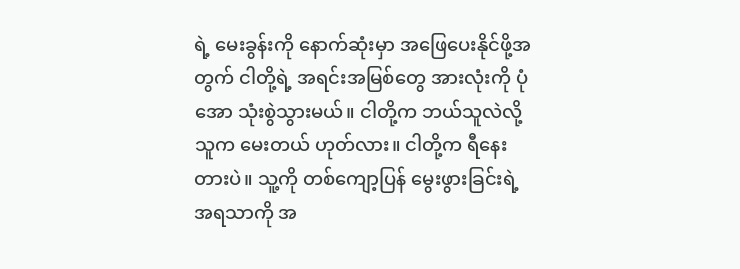ရဲ့ မေးခွန်းကို နောက်ဆုံးမှာ အဖြေပေးနိုင်ဖို့အတွက် ငါတို့ရဲ့ အရင်းအမြစ်တွေ အားလုံးကို ပုံအော သုံးစွဲသွားမယ်။ ငါတို့က ဘယ်သူလဲလို့ သူက မေးတယ် ဟုတ်လား။ ငါတို့က ရီနေးတားပဲ။ သူ့ကို တစ်ကျော့ပြန် မွေးဖွားခြင်းရဲ့ အရသာကို အ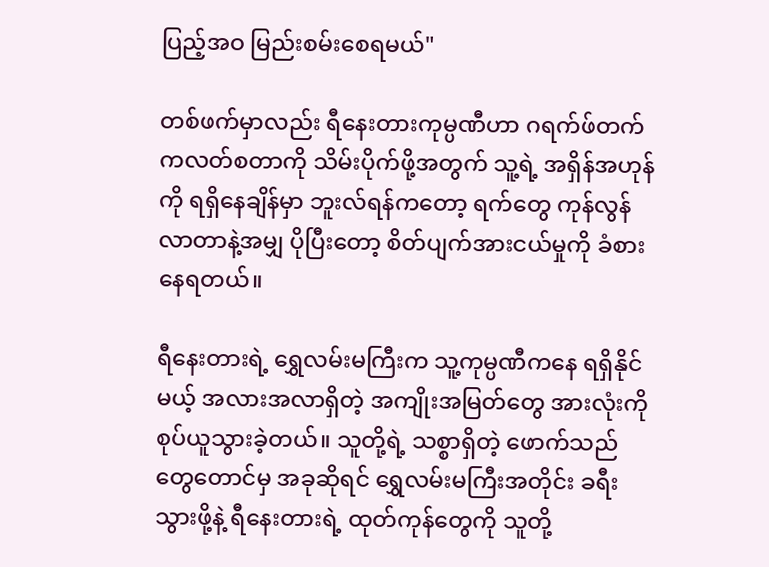ပြည့်အဝ မြည်းစမ်းစေရမယ်"

တစ်ဖက်မှာလည်း ရီနေးတားကုမ္ပဏီဟာ ဂရက်ဖ်တက်ကလတ်စတာကို သိမ်းပိုက်ဖို့အတွက် သူ့ရဲ့ အရှိန်အဟုန်ကို ရရှိနေချိန်မှာ ဘူးလ်ရန်ကတော့ ရက်တွေ ကုန်လွန်လာတာနဲ့အမျှ ပိုပြီးတော့ စိတ်ပျက်အားငယ်မှုကို ခံစားနေရတယ်။

ရီနေးတားရဲ့ ရွှေလမ်းမကြီးက သူ့ကုမ္ပဏီကနေ ရရှိနိုင်မယ့် အလားအလာရှိတဲ့ အကျိုးအမြတ်တွေ အားလုံးကို စုပ်ယူသွားခဲ့တယ်။ သူတို့ရဲ့ သစ္စာရှိတဲ့ ဖောက်သည်တွေတောင်မှ အခုဆိုရင် ရွှေလမ်းမကြီးအတိုင်း ခရီးသွားဖို့နဲ့ ရီနေးတားရဲ့ ထုတ်ကုန်တွေကို သူတို့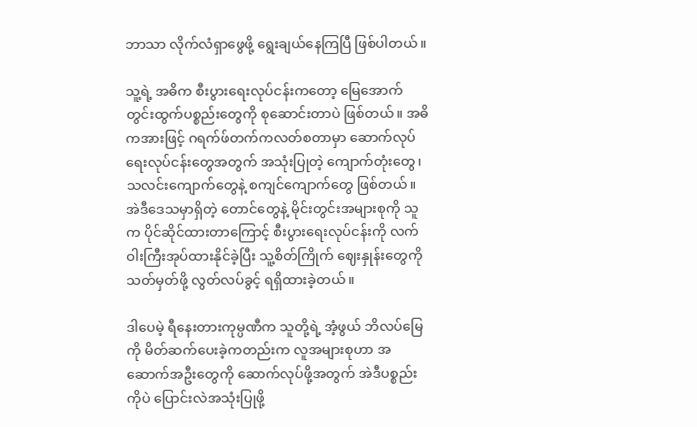ဘာသာ လိုက်လံရှာဖွေဖို့ ရွေးချယ်နေကြပြီ ဖြစ်ပါတယ်။

သူ့ရဲ့ အဓိက စီးပွားရေးလုပ်ငန်းကတော့ မြေအောက်တွင်းထွက်ပစ္စည်းတွေကို စုဆောင်းတာပဲ ဖြစ်တယ်။ အဓိကအားဖြင့် ဂရက်ဖ်တက်ကလတ်စတာမှာ ဆောက်လုပ်ရေးလုပ်ငန်းတွေအတွက် အသုံးပြုတဲ့ ကျောက်တုံးတွေ၊ သလင်းကျောက်တွေနဲ့ စကျင်ကျောက်တွေ ဖြစ်တယ်။ အဲဒီဒေသမှာရှိတဲ့ တောင်တွေနဲ့ မိုင်းတွင်းအများစုကို သူက ပိုင်ဆိုင်ထားတာကြောင့် စီးပွားရေးလုပ်ငန်းကို လက်ဝါးကြီးအုပ်ထားနိုင်ခဲ့ပြီး သူ့စိတ်ကြိုက် ဈေးနှုန်းတွေကို သတ်မှတ်ဖို့ လွတ်လပ်ခွင့် ရရှိထားခဲ့တယ်။

ဒါပေမဲ့ ရီနေးတားကုမ္ပဏီက သူတို့ရဲ့ အံ့ဖွယ် ဘိလပ်မြေကို မိတ်ဆက်ပေးခဲ့ကတည်းက လူအများစုဟာ အဆောက်အဦးတွေကို ဆောက်လုပ်ဖို့အတွက် အဲဒီပစ္စည်းကိုပဲ ပြောင်းလဲအသုံးပြုဖို့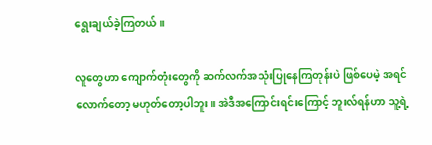ရွေးချယ်ခဲ့ကြတယ်။

လူတွေဟာ ကျောက်တုံးတွေကို ဆက်လက်အသုံးပြုနေကြတုန်းပဲ ဖြစ်ပေမဲ့ အရင်လောက်တော့ မဟုတ်တော့ပါဘူး။ အဲဒီအကြောင်းရင်းကြောင့် ဘူးလ်ရန်ဟာ သူ့ရဲ့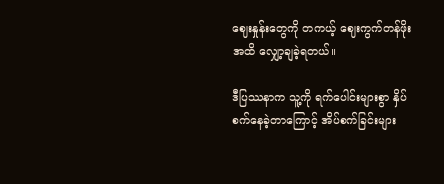ဈေးနှုန်းတွေကို တကယ့် ဈေးကွက်တန်ဖိုးအထိ လျှော့ချခဲ့ရတယ်။

ဒီပြဿနာက သူ့ကို ရက်ပေါင်းများစွာ နှိပ်စက်နေခဲ့တာကြောင့် အိပ်စက်ခြင်းများ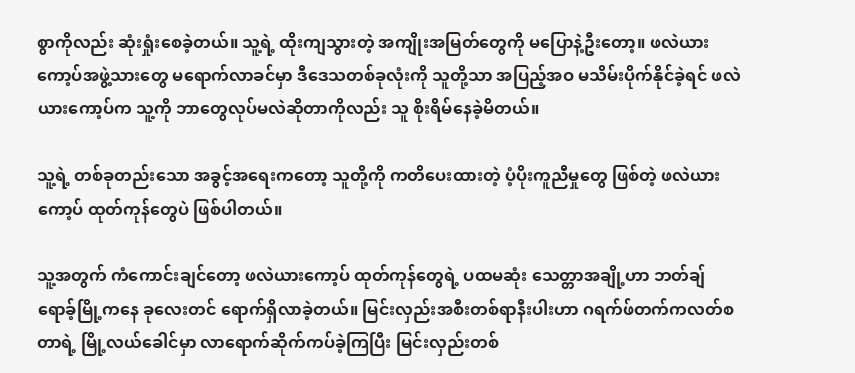စွာကိုလည်း ဆုံးရှုံးစေခဲ့တယ်။ သူ့ရဲ့ ထိုးကျသွားတဲ့ အကျိုးအမြတ်တွေကို မပြောနဲ့ဦးတော့။ ဖလဲယားကော့ပ်အဖွဲ့သားတွေ မရောက်လာခင်မှာ ဒီဒေသတစ်ခုလုံးကို သူတို့သာ အပြည့်အဝ မသိမ်းပိုက်နိုင်ခဲ့ရင် ဖလဲယားကော့ပ်က သူ့ကို ဘာတွေလုပ်မလဲဆိုတာကိုလည်း သူ စိုးရိမ်နေခဲ့မိတယ်။

သူ့ရဲ့ တစ်ခုတည်းသော အခွင့်အရေးကတော့ သူတို့ကို ကတိပေးထားတဲ့ ပံ့ပိုးကူညီမှုတွေ ဖြစ်တဲ့ ဖလဲယားကော့ပ် ထုတ်ကုန်တွေပဲ ဖြစ်ပါတယ်။

သူ့အတွက် ကံကောင်းချင်တော့ ဖလဲယားကော့ပ် ထုတ်ကုန်တွေရဲ့ ပထမဆုံး သေတ္တာအချို့ဟာ ဘတ်ချ်ရောခ့်မြို့ကနေ ခုလေးတင် ရောက်ရှိလာခဲ့တယ်။ မြင်းလှည်းအစီးတစ်ရာနီးပါးဟာ ဂရက်ဖ်တက်ကလတ်စတာရဲ့ မြို့လယ်ခေါင်မှာ လာရောက်ဆိုက်ကပ်ခဲ့ကြပြီး မြင်းလှည်းတစ်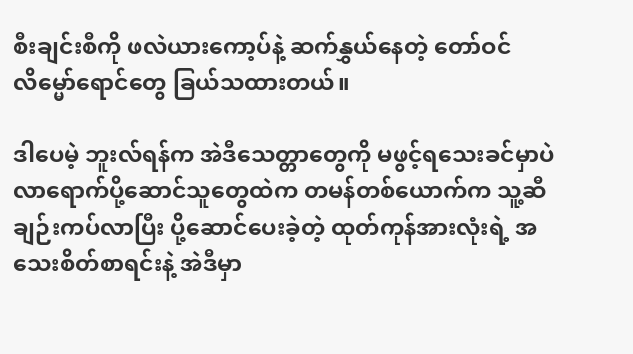စီးချင်းစီကို ဖလဲယားကော့ပ်နဲ့ ဆက်နွှယ်နေတဲ့ တော်ဝင်လိမ္မော်ရောင်တွေ ခြယ်သထားတယ်။

ဒါပေမဲ့ ဘူးလ်ရန်က အဲဒီသေတ္တာတွေကို မဖွင့်ရသေးခင်မှာပဲ လာရောက်ပို့ဆောင်သူတွေထဲက တမန်တစ်ယောက်က သူ့ဆီ ချဉ်းကပ်လာပြီး ပို့ဆောင်ပေးခဲ့တဲ့ ထုတ်ကုန်အားလုံးရဲ့ အသေးစိတ်စာရင်းနဲ့ အဲဒီမှာ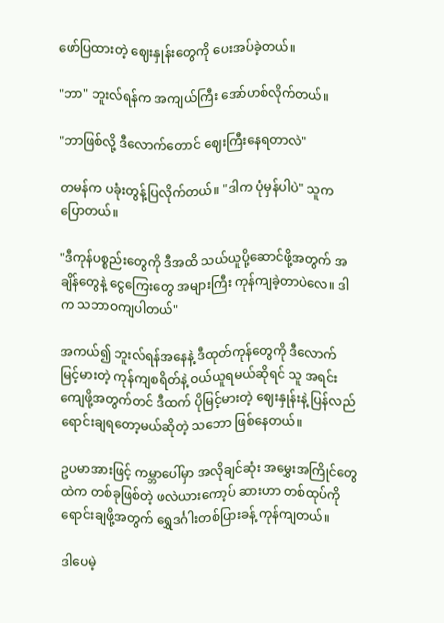ဖော်ပြထားတဲ့ ဈေးနှုန်းတွေကို ပေးအပ်ခဲ့တယ်။

"ဘာ" ဘူးလ်ရန်က အကျယ်ကြီး အော်ဟစ်လိုက်တယ်။

"ဘာဖြစ်လို့ ဒီလောက်တောင် ဈေးကြီးနေရတာလဲ"

တမန်က ပခုံးတွန့်ပြလိုက်တယ်။ "ဒါက ပုံမှန်ပါပဲ" သူက ပြောတယ်။

"ဒီကုန်ပစ္စည်းတွေကို ဒီအထိ သယ်ယူပို့ဆောင်ဖို့အတွက် အချိန်တွေနဲ့ ငွေကြေးတွေ အများကြီး ကုန်ကျခဲ့တာပဲလေ။ ဒါက သဘာဝကျပါတယ်"

အကယ်၍ ဘူးလ်ရန်အနေနဲ့ ဒီထုတ်ကုန်တွေကို ဒီလောက် မြင့်မားတဲ့ ကုန်ကျစရိတ်နဲ့ ဝယ်ယူရမယ်ဆိုရင် သူ အရင်းကျေဖို့အတွက်တင် ဒီထက် ပိုမြင့်မားတဲ့ ဈေးနှုန်းနဲ့ ပြန်လည်ရောင်းချရတော့မယ်ဆိုတဲ့ သဘော ဖြစ်နေတယ်။

ဥပမာအားဖြင့် ကမ္ဘာပေါ်မှာ အလိုချင်ဆုံး အမွှေးအကြိုင်တွေထဲက တစ်ခုဖြစ်တဲ့ ဖလဲယားကော့ပ် ဆားဟာ တစ်ထုပ်ကို ရောင်းချဖို့အတွက် ရွှေဒင်္ဂါးတစ်ပြားခန့် ကုန်ကျတယ်။

ဒါပေမဲ့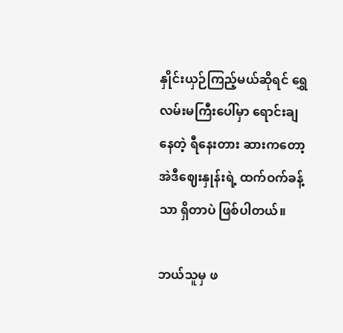နှိုင်းယှဉ်ကြည့်မယ်ဆိုရင် ရွှေလမ်းမကြီးပေါ်မှာ ရောင်းချနေတဲ့ ရီနေးတား ဆားကတော့ အဲဒီဈေးနှုန်းရဲ့ ထက်ဝက်ခန့်သာ ရှိတာပဲ ဖြစ်ပါတယ်။

ဘယ်သူမှ ဖ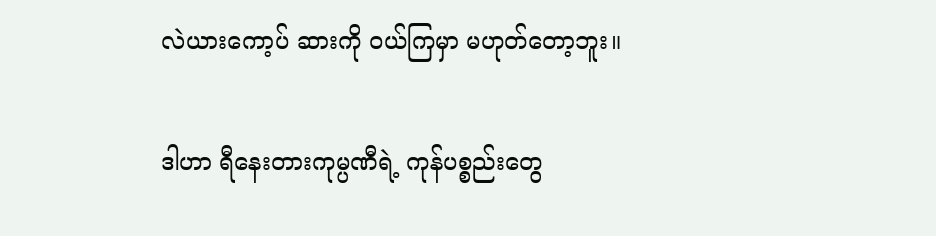လဲယားကော့ပ် ဆားကို ဝယ်ကြမှာ မဟုတ်တော့ဘူး။

ဒါဟာ ရီနေးတားကုမ္ပဏီရဲ့ ကုန်ပစ္စည်းတွေ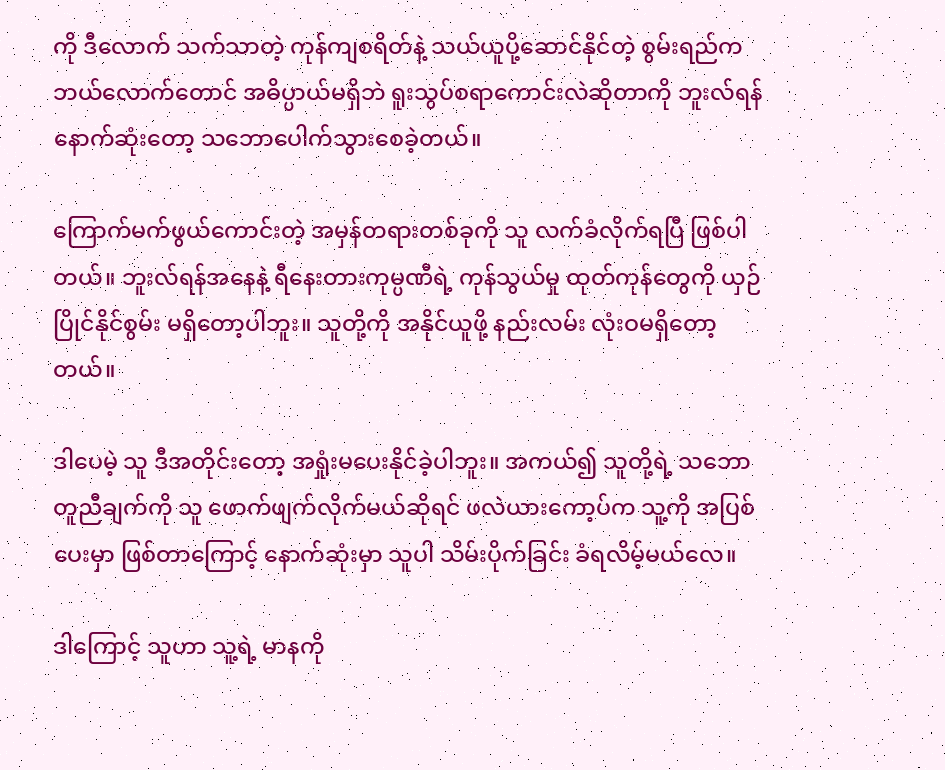ကို ဒီလောက် သက်သာတဲ့ ကုန်ကျစရိတ်နဲ့ သယ်ယူပို့ဆောင်နိုင်တဲ့ စွမ်းရည်က ဘယ်လောက်တောင် အဓိပ္ပာယ်မရှိဘဲ ရူးသွပ်စရာကောင်းလဲဆိုတာကို ဘူးလ်ရန် နောက်ဆုံးတော့ သဘောပေါက်သွားစေခဲ့တယ်။

ကြောက်မက်ဖွယ်ကောင်းတဲ့ အမှန်တရားတစ်ခုကို သူ လက်ခံလိုက်ရပြီ ဖြစ်ပါတယ်။ ဘူးလ်ရန်အနေနဲ့ ရီနေးတားကုမ္ပဏီရဲ့ ကုန်သွယ်မှု ထုတ်ကုန်တွေကို ယှဉ်ပြိုင်နိုင်စွမ်း မရှိတော့ပါဘူး။ သူတို့ကို အနိုင်ယူဖို့ နည်းလမ်း လုံးဝမရှိတော့တယ်။

ဒါပေမဲ့ သူ ဒီအတိုင်းတော့ အရှုံးမပေးနိုင်ခဲ့ပါဘူး။ အကယ်၍ သူတို့ရဲ့ သဘောတူညီချက်ကို သူ ဖောက်ဖျက်လိုက်မယ်ဆိုရင် ဖလဲယားကော့ပ်က သူ့ကို အပြစ်ပေးမှာ ဖြစ်တာကြောင့် နောက်ဆုံးမှာ သူပါ သိမ်းပိုက်ခြင်း ခံရလိမ့်မယ်လေ။

ဒါကြောင့် သူဟာ သူ့ရဲ့ မာနကို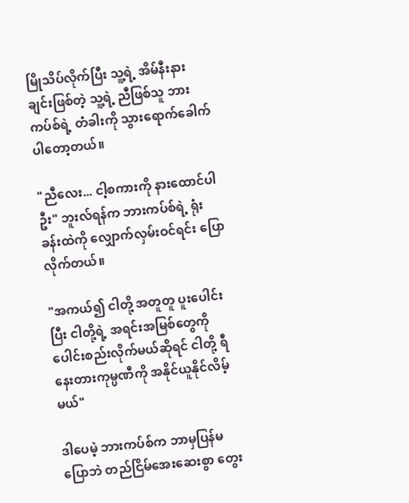မြိုသိပ်လိုက်ပြီး သူ့ရဲ့ အိမ်နီးနားချင်းဖြစ်တဲ့ သူ့ရဲ့ ညီဖြစ်သူ ဘားကပ်စ်ရဲ့ တံခါးကို သွားရောက်ခေါက်ပါတော့တယ်။

"ညီလေး... ငါ့စကားကို နားထောင်ပါဦး" ဘူးလ်ရန်က ဘားကပ်စ်ရဲ့ ရုံးခန်းထဲကို လျှောက်လှမ်းဝင်ရင်း ပြောလိုက်တယ်။

"အကယ်၍ ငါတို့ အတူတူ ပူးပေါင်းပြီး ငါတို့ရဲ့ အရင်းအမြစ်တွေကို ပေါင်းစည်းလိုက်မယ်ဆိုရင် ငါတို့ ရီနေးတားကုမ္ပဏီကို အနိုင်ယူနိုင်လိမ့်မယ်"

ဒါပေမဲ့ ဘားကပ်စ်က ဘာမှပြန်မပြောဘဲ တည်ငြိမ်အေးဆေးစွာ တွေး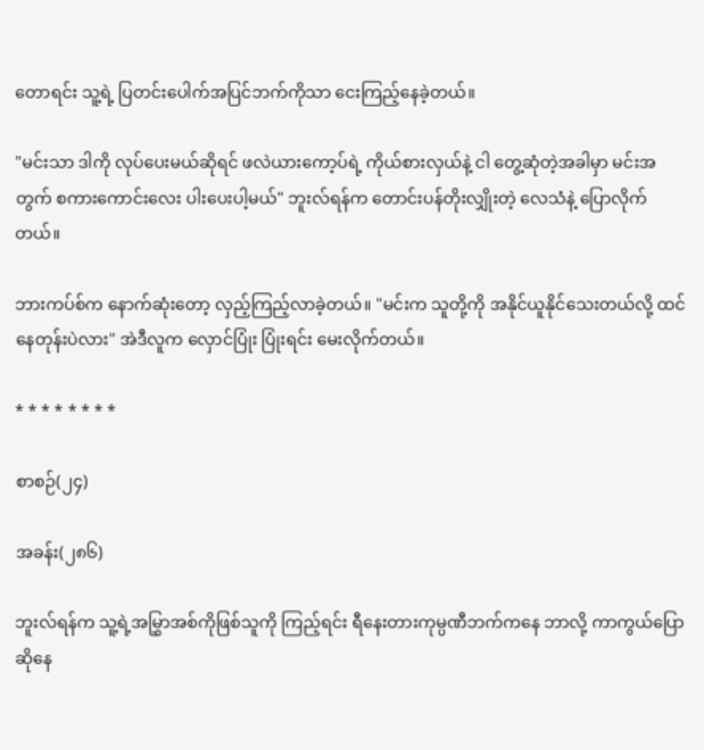တောရင်း သူ့ရဲ့ ပြတင်းပေါက်အပြင်ဘက်ကိုသာ ငေးကြည့်နေခဲ့တယ်။

"မင်းသာ ဒါကို လုပ်ပေးမယ်ဆိုရင် ဖလဲယားကော့ပ်ရဲ့ ကိုယ်စားလှယ်နဲ့ ငါ တွေ့ဆုံတဲ့အခါမှာ မင်းအတွက် စကားကောင်းလေး ပါးပေးပါ့မယ်" ဘူးလ်ရန်က တောင်းပန်တိုးလျှိုးတဲ့ လေသံနဲ့ ပြောလိုက်တယ်။

ဘားကပ်စ်က နောက်ဆုံးတော့ လှည့်ကြည့်လာခဲ့တယ်။ "မင်းက သူတို့ကို အနိုင်ယူနိုင်သေးတယ်လို့ ထင်နေတုန်းပဲလား" အဲဒီလူက လှောင်ပြုံး ပြုံးရင်း မေးလိုက်တယ်။

* * * * * * * *

စာစဉ်(၂၄)

အခန်း(၂၈၆)

ဘူးလ်ရန်က သူ့ရဲ့အမြွှာအစ်ကိုဖြစ်သူကို ကြည့်ရင်း ရီနေးတားကုမ္ပဏီဘက်ကနေ ဘာလို့ ကာကွယ်ပြောဆိုနေ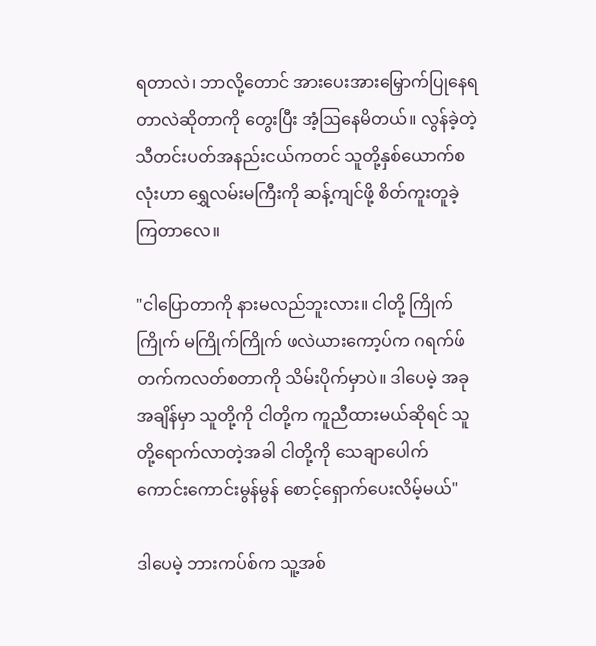ရတာလဲ၊ ဘာလို့တောင် အားပေးအားမြှောက်ပြုနေရတာလဲဆိုတာကို တွေးပြီး အံ့ဩနေမိတယ်။ လွန်ခဲ့တဲ့ သီတင်းပတ်အနည်းငယ်ကတင် သူတို့နှစ်ယောက်စလုံးဟာ ရွှေလမ်းမကြီးကို ဆန့်ကျင်ဖို့ စိတ်ကူးတူခဲ့ကြတာလေ။

"ငါပြောတာကို နားမလည်ဘူးလား။ ငါတို့ ကြိုက်ကြိုက် မကြိုက်ကြိုက် ဖလဲယားကော့ပ်က ဂရက်ဖ်တက်ကလတ်စတာကို သိမ်းပိုက်မှာပဲ။ ဒါပေမဲ့ အခုအချိန်မှာ သူတို့ကို ငါတို့က ကူညီထားမယ်ဆိုရင် သူတို့ရောက်လာတဲ့အခါ ငါတို့ကို သေချာပေါက် ကောင်းကောင်းမွန်မွန် စောင့်ရှောက်ပေးလိမ့်မယ်"

ဒါပေမဲ့ ဘားကပ်စ်က သူ့အစ်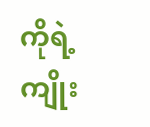ကိုရဲ့ ကျိုး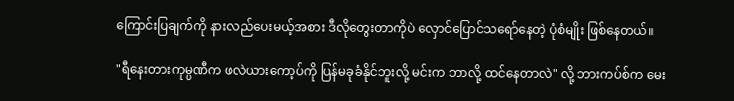ကြောင်းပြချက်ကို နားလည်ပေးမယ့်အစား ဒီလိုတွေးတာကိုပဲ လှောင်ပြောင်သရော်နေတဲ့ ပုံစံမျိုး ဖြစ်နေတယ်။

"ရီနေးတားကုမ္ပဏီက ဖလဲယားကော့ပ်ကို ပြန်မခုခံနိုင်ဘူးလို့ မင်းက ဘာလို့ ထင်နေတာလဲ" လို့ ဘားကပ်စ်က မေး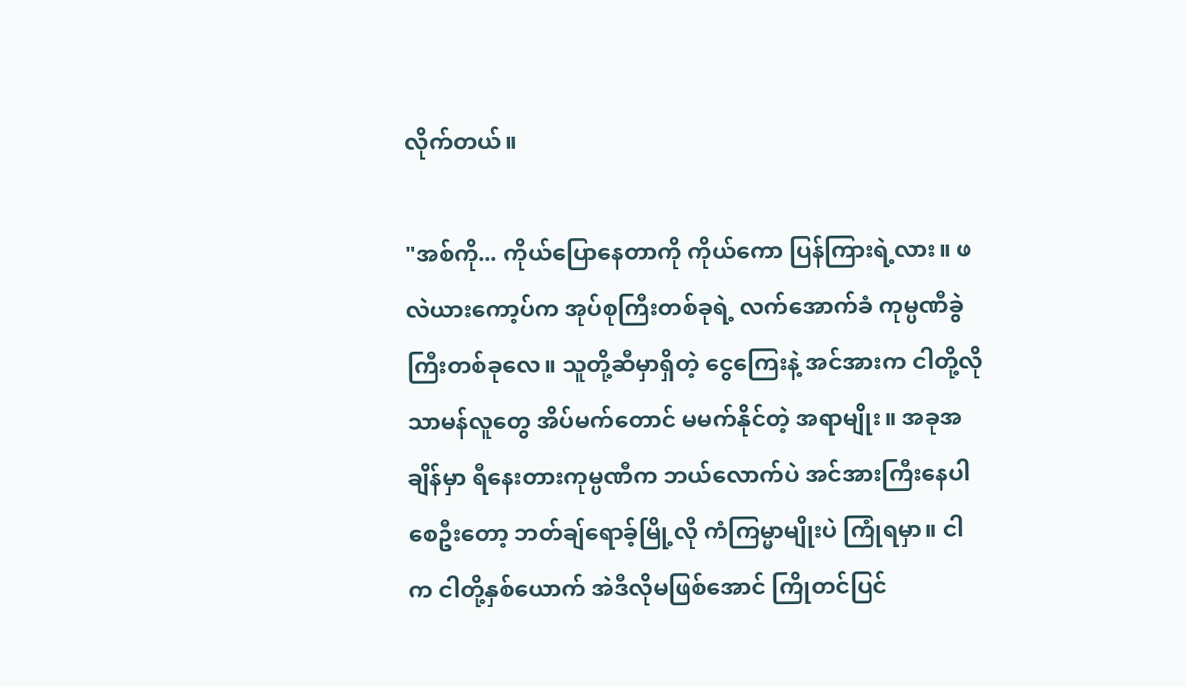လိုက်တယ်။

"အစ်ကို... ကိုယ်ပြောနေတာကို ကိုယ်ကော ပြန်ကြားရဲ့လား။ ဖလဲယားကော့ပ်က အုပ်စုကြီးတစ်ခုရဲ့ လက်အောက်ခံ ကုမ္ပဏီခွဲကြီးတစ်ခုလေ။ သူတို့ဆီမှာရှိတဲ့ ငွေကြေးနဲ့ အင်အားက ငါတို့လို သာမန်လူတွေ အိပ်မက်တောင် မမက်နိုင်တဲ့ အရာမျိုး။ အခုအချိန်မှာ ရီနေးတားကုမ္ပဏီက ဘယ်လောက်ပဲ အင်အားကြီးနေပါစေဦးတော့ ဘတ်ချ်ရောခ့်မြို့လို ကံကြမ္မာမျိုးပဲ ကြုံရမှာ။ ငါက ငါတို့နှစ်ယောက် အဲဒီလိုမဖြစ်အောင် ကြိုတင်ပြင်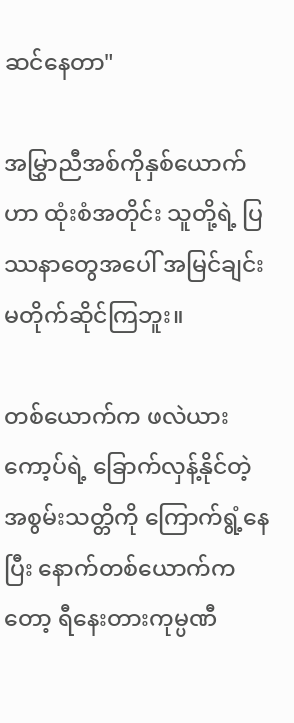ဆင်နေတာ"

အမြွှာညီအစ်ကိုနှစ်ယောက်ဟာ ထုံးစံအတိုင်း သူတို့ရဲ့ ပြဿနာတွေအပေါ် အမြင်ချင်း မတိုက်ဆိုင်ကြဘူး။

တစ်ယောက်က ဖလဲယားကော့ပ်ရဲ့ ခြောက်လှန့်နိုင်တဲ့ အစွမ်းသတ္တိကို ကြောက်ရွံ့နေပြီး နောက်တစ်ယောက်ကတော့ ရီနေးတားကုမ္ပဏီ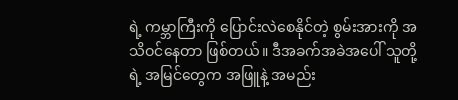ရဲ့ ကမ္ဘာကြီးကို ပြောင်းလဲစေနိုင်တဲ့ စွမ်းအားကို အသိဝင်နေတာ ဖြစ်တယ်။ ဒီအခက်အခဲအပေါ် သူတို့ရဲ့ အမြင်တွေက အဖြူနဲ့ အမည်း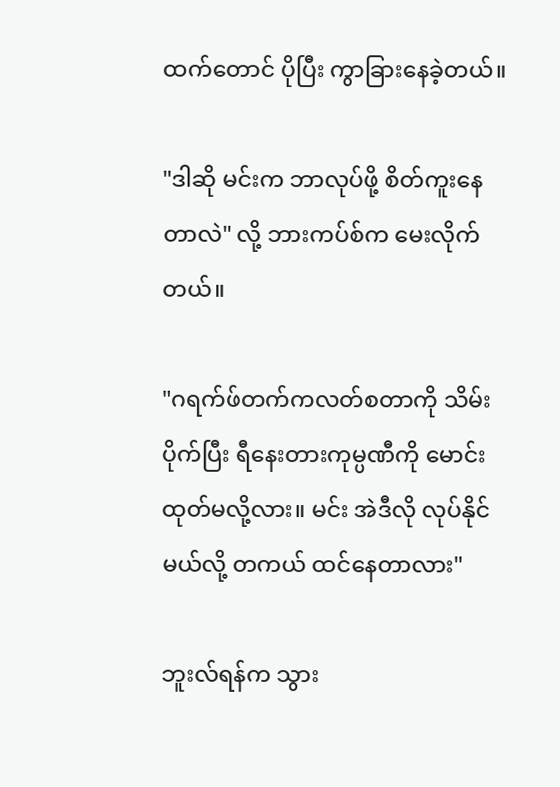ထက်တောင် ပိုပြီး ကွာခြားနေခဲ့တယ်။

"ဒါဆို မင်းက ဘာလုပ်ဖို့ စိတ်ကူးနေတာလဲ" လို့ ဘားကပ်စ်က မေးလိုက်တယ်။

"ဂရက်ဖ်တက်ကလတ်စတာကို သိမ်းပိုက်ပြီး ရီနေးတားကုမ္ပဏီကို မောင်းထုတ်မလို့လား။ မင်း အဲဒီလို လုပ်နိုင်မယ်လို့ တကယ် ထင်နေတာလား"

ဘူးလ်ရန်က သွား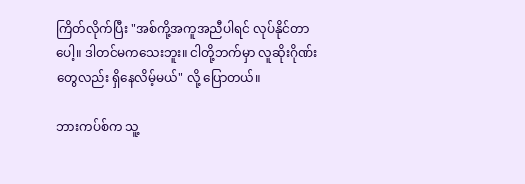ကြိတ်လိုက်ပြီး "အစ်ကို့အကူအညီပါရင် လုပ်နိုင်တာပေါ့။ ဒါတင်မကသေးဘူး။ ငါတို့ဘက်မှာ လူဆိုးဂိုဏ်းတွေလည်း ရှိနေလိမ့်မယ်" လို့ ပြောတယ်။

ဘားကပ်စ်က သူ့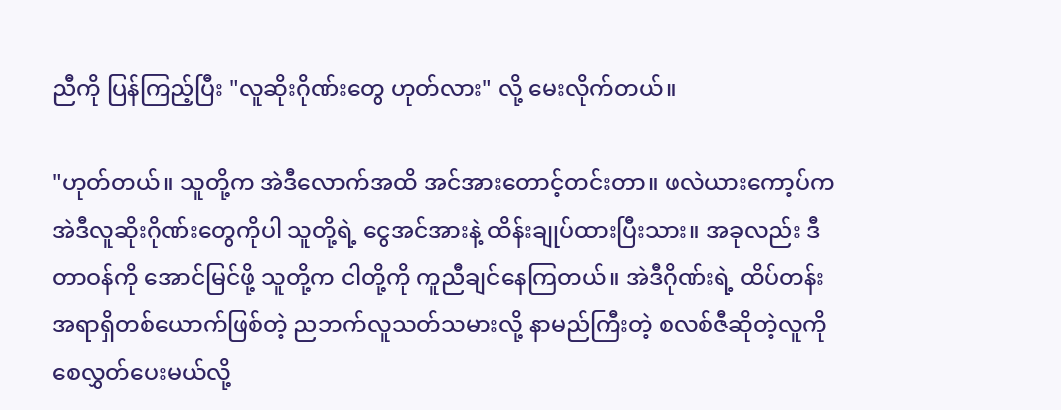ညီကို ပြန်ကြည့်ပြီး "လူဆိုးဂိုဏ်းတွေ ဟုတ်လား" လို့ မေးလိုက်တယ်။

"ဟုတ်တယ်။ သူတို့က အဲဒီလောက်အထိ အင်အားတောင့်တင်းတာ။ ဖလဲယားကော့ပ်က အဲဒီလူဆိုးဂိုဏ်းတွေကိုပါ သူတို့ရဲ့ ငွေအင်အားနဲ့ ထိန်းချုပ်ထားပြီးသား။ အခုလည်း ဒီတာဝန်ကို အောင်မြင်ဖို့ သူတို့က ငါတို့ကို ကူညီချင်နေကြတယ်။ အဲဒီဂိုဏ်းရဲ့ ထိပ်တန်းအရာရှိတစ်ယောက်ဖြစ်တဲ့ ညဘက်လူသတ်သမားလို့ နာမည်ကြီးတဲ့ စလစ်ဇီဆိုတဲ့လူကို စေလွှတ်ပေးမယ်လို့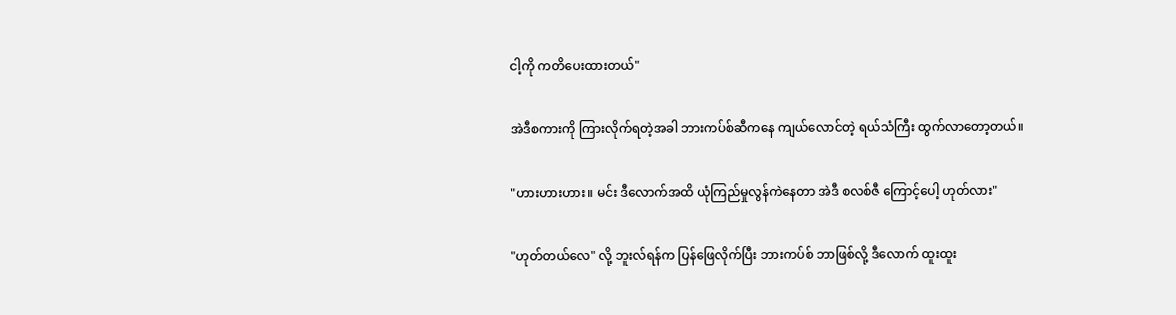ငါ့ကို ကတိပေးထားတယ်"

အဲဒီစကားကို ကြားလိုက်ရတဲ့အခါ ဘားကပ်စ်ဆီကနေ ကျယ်လောင်တဲ့ ရယ်သံကြီး ထွက်လာတော့တယ်။

"ဟားဟားဟား။ မင်း ဒီလောက်အထိ ယုံကြည်မှုလွန်ကဲနေတာ အဲဒီ စလစ်ဇီ ကြောင့်ပေါ့ ဟုတ်လား"

"ဟုတ်တယ်လေ" လို့ ဘူးလ်ရန်က ပြန်ဖြေလိုက်ပြီး ဘားကပ်စ် ဘာဖြစ်လို့ ဒီလောက် ထူးထူး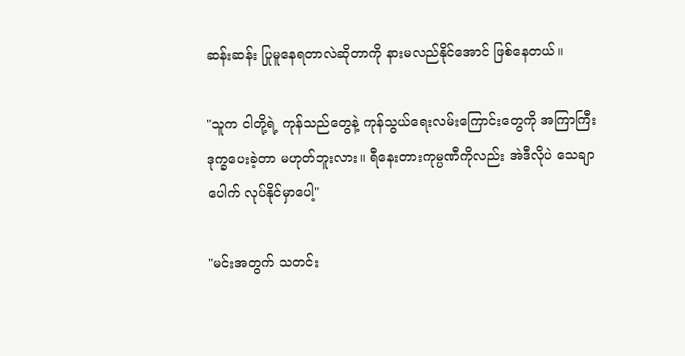ဆန်းဆန်း ပြုမူနေရတာလဲဆိုတာကို နားမလည်နိုင်အောင် ဖြစ်နေတယ်။

"သူက ငါတို့ရဲ့ ကုန်သည်တွေနဲ့ ကုန်သွယ်ရေးလမ်းကြောင်းတွေကို အကြာကြီး ဒုက္ခပေးခဲ့တာ မဟုတ်ဘူးလား။ ရီနေးတားကုမ္ပဏီကိုလည်း အဲဒီလိုပဲ သေချာပေါက် လုပ်နိုင်မှာပေါ့"

"မင်းအတွက် သတင်း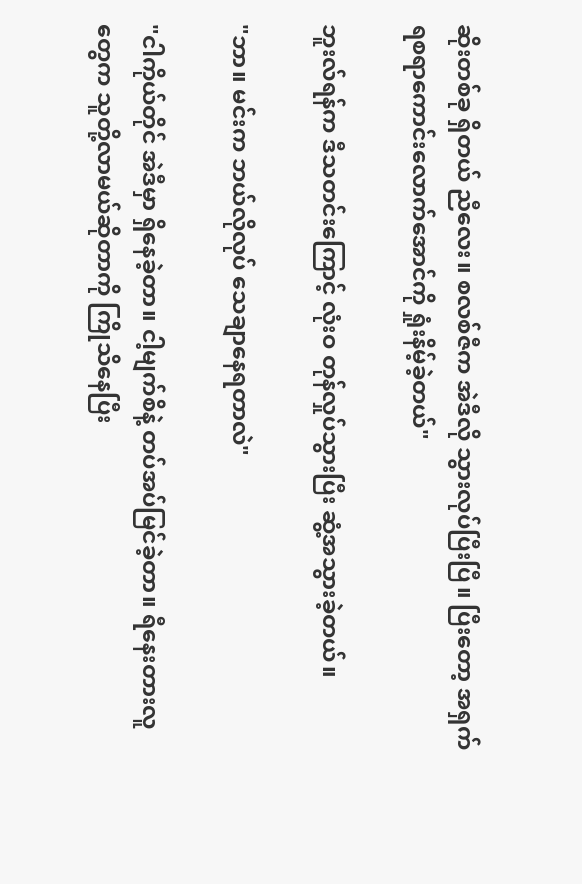ဆိုးတစ်ခု ရှိတယ် ညီလေး။ စလစ်ဇီက အဲဒီလို သွားလုပ်ပြီးပြီ။ ပြီးတော့ အရှက်ရစရာကောင်းလောက်အောင်ကို ရှုံးနိမ့်ခဲ့တယ်"

ဘူးလ်ရန်က ဒီသတင်းကြောင့် လုံးဝ တုန်လှုပ်သွားပြီး ဆွံ့အသွားခဲ့တယ်။

"ဘာ။ မင်းက ဘယ်လိုလုပ် သေချာနေရတာလဲ"

"ငါကိုယ်တိုင် အဲဒီမှာ ရှိနေခဲ့တာ။ ငါ့မျက်စိနဲ့ တပ်အပ်မြင်ခဲ့တာ။ ရီနေးတားလူတွေက သူတို့လာမယ်ဆိုတာကို ကြိုသိနေပြီး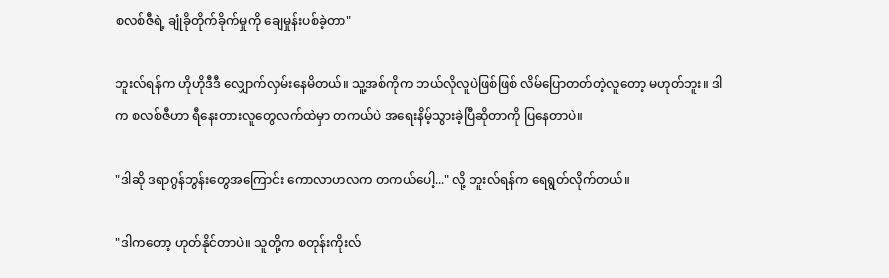စလစ်ဇီရဲ့ ချုံခိုတိုက်ခိုက်မှုကို ချေမှုန်းပစ်ခဲ့တာ"

ဘူးလ်ရန်က ဟိုဟိုဒီဒီ လျှောက်လှမ်းနေမိတယ်။ သူ့အစ်ကိုက ဘယ်လိုလူပဲဖြစ်ဖြစ် လိမ်ပြောတတ်တဲ့လူတော့ မဟုတ်ဘူး။ ဒါက စလစ်ဇီဟာ ရီနေးတားလူတွေလက်ထဲမှာ တကယ်ပဲ အရေးနိမ့်သွားခဲ့ပြီဆိုတာကို ပြနေတာပဲ။

"ဒါဆို ဒရာဂွန်ဘွန်းတွေအကြောင်း ကောလာဟလက တကယ်ပေါ့..." လို့ ဘူးလ်ရန်က ရေရွတ်လိုက်တယ်။

"ဒါကတော့ ဟုတ်နိုင်တာပဲ။ သူတို့က စတုန်းကိုးလ်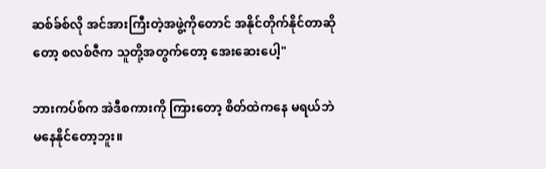ဆစ်ခ်စ်လို အင်အားကြီးတဲ့အဖွဲ့ကိုတောင် အနိုင်တိုက်နိုင်တာဆိုတော့ စလစ်ဇီက သူတို့အတွက်တော့ အေးဆေးပေါ့"

ဘားကပ်စ်က အဲဒီစကားကို ကြားတော့ စိတ်ထဲကနေ မရယ်ဘဲ မနေနိုင်တော့ဘူး။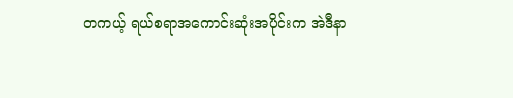တကယ့် ရယ်စရာအကောင်းဆုံးအပိုင်းက အဲဒီနာ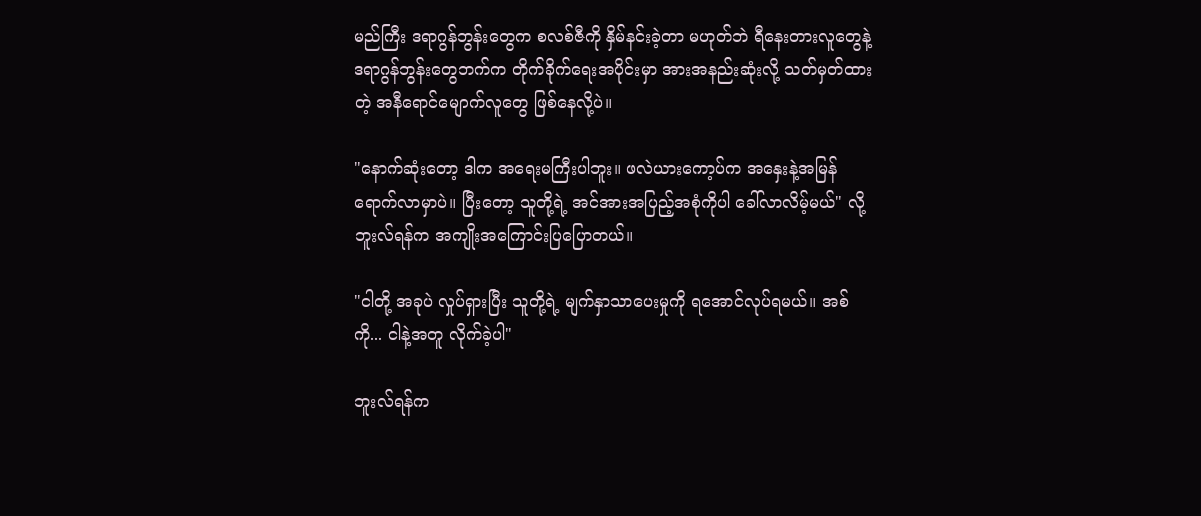မည်ကြီး ဒရာဂွန်ဘွန်းတွေက စလစ်ဇီကို နှိမ်နင်းခဲ့တာ မဟုတ်ဘဲ ရီနေးတားလူတွေနဲ့ ဒရာဂွန်ဘွန်းတွေဘက်က တိုက်ခိုက်ရေးအပိုင်းမှာ အားအနည်းဆုံးလို့ သတ်မှတ်ထားတဲ့ အနီရောင်မျောက်လူတွေ ဖြစ်နေလို့ပဲ။

"နောက်ဆုံးတော့ ဒါက အရေးမကြီးပါဘူး။ ဖလဲယားကော့ပ်က အနှေးနဲ့အမြန် ရောက်လာမှာပဲ။ ပြီးတော့ သူတို့ရဲ့ အင်အားအပြည့်အစုံကိုပါ ခေါ်လာလိမ့်မယ်" လို့ ဘူးလ်ရန်က အကျိုးအကြောင်းပြပြောတယ်။

"ငါတို့ အခုပဲ လှုပ်ရှားပြီး သူတို့ရဲ့ မျက်နှာသာပေးမှုကို ရအောင်လုပ်ရမယ်။ အစ်ကို... ငါနဲ့အတူ လိုက်ခဲ့ပါ"

ဘူးလ်ရန်က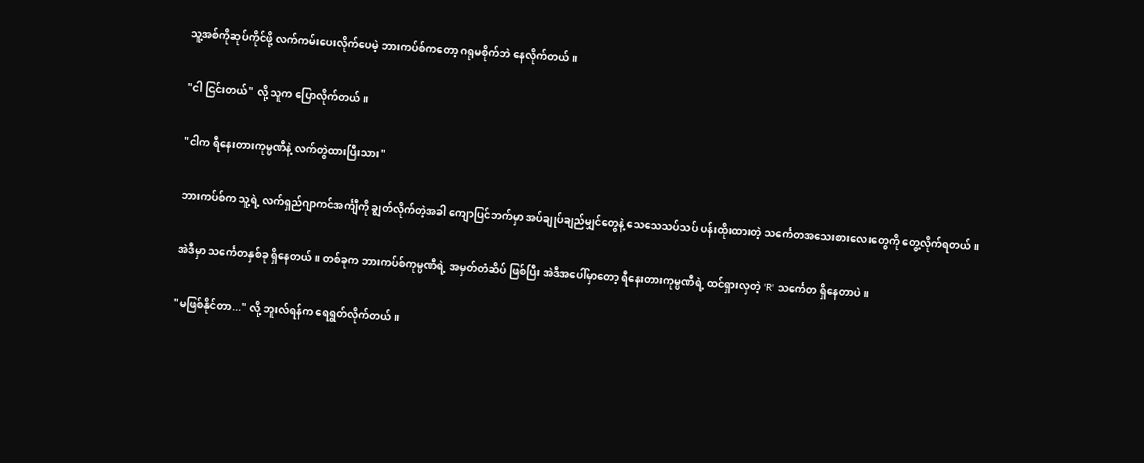သူ့အစ်ကိုဆုပ်ကိုင်ဖို့ လက်ကမ်းပေးလိုက်ပေမဲ့ ဘားကပ်စ်ကတော့ ဂရုမစိုက်ဘဲ နေလိုက်တယ်။

"ငါ ငြင်းတယ်" လို့ သူက ပြောလိုက်တယ်။

"ငါက ရီနေးတားကုမ္ပဏီနဲ့ လက်တွဲထားပြီးသား"

ဘားကပ်စ်က သူ့ရဲ့ လက်ရှည်ဂျာကင်အင်္ကျီကို ချွတ်လိုက်တဲ့အခါ ကျောပြင်ဘက်မှာ အပ်ချုပ်ချည်မျှင်တွေနဲ့ သေသေသပ်သပ် ပန်းထိုးထားတဲ့ သင်္ကေတအသေးစားလေးတွေကို တွေ့လိုက်ရတယ်။

အဲဒီမှာ သင်္ကေတနှစ်ခု ရှိနေတယ်။ တစ်ခုက ဘားကပ်စ်ကုမ္ပဏီရဲ့ အမှတ်တံဆိပ် ဖြစ်ပြီး အဲဒီအပေါ်မှာတော့ ရီနေးတားကုမ္ပဏီရဲ့ ထင်ရှားလှတဲ့ 'R' သင်္ကေတ ရှိနေတာပဲ။

"မဖြစ်နိုင်တာ..." လို့ ဘူးလ်ရန်က ရေရွတ်လိုက်တယ်။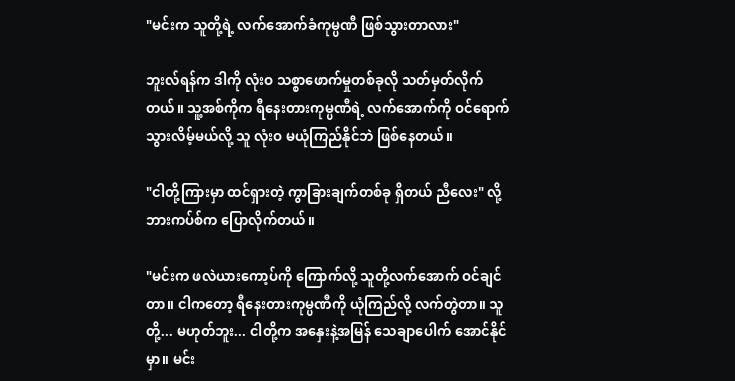"မင်းက သူတို့ရဲ့ လက်အောက်ခံကုမ္ပဏီ ဖြစ်သွားတာလား"

ဘူးလ်ရန်က ဒါကို လုံးဝ သစ္စာဖောက်မှုတစ်ခုလို သတ်မှတ်လိုက်တယ်။ သူ့အစ်ကိုက ရီနေးတားကုမ္ပဏီရဲ့ လက်အောက်ကို ဝင်ရောက်သွားလိမ့်မယ်လို့ သူ လုံးဝ မယုံကြည်နိုင်ဘဲ ဖြစ်နေတယ်။

"ငါတို့ကြားမှာ ထင်ရှားတဲ့ ကွာခြားချက်တစ်ခု ရှိတယ် ညီလေး" လို့ ဘားကပ်စ်က ပြောလိုက်တယ်။

"မင်းက ဖလဲယားကော့ပ်ကို ကြောက်လို့ သူတို့လက်အောက် ဝင်ချင်တာ။ ငါကတော့ ရီနေးတားကုမ္ပဏီကို ယုံကြည်လို့ လက်တွဲတာ။ သူတို့... မဟုတ်ဘူး... ငါတို့က အနှေးနဲ့အမြန် သေချာပေါက် အောင်နိုင်မှာ။ မင်း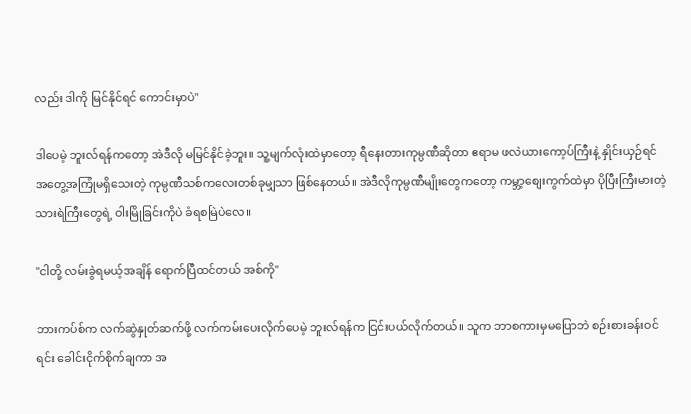လည်း ဒါကို မြင်နိုင်ရင် ကောင်းမှာပဲ"

ဒါပေမဲ့ ဘူးလ်ရန်ကတော့ အဲဒီလို မမြင်နိုင်ခဲ့ဘူး။ သူ့မျက်လုံးထဲမှာတော့ ရီနေးတားကုမ္ပဏီဆိုတာ ဧရာမ ဖလဲယားကော့ပ်ကြီးနဲ့ နှိုင်းယှဉ်ရင် အတွေ့အကြုံမရှိသေးတဲ့ ကုမ္ပဏီသစ်ကလေးတစ်ခုမျှသာ ဖြစ်နေတယ်။ အဲဒီလိုကုမ္ပဏီမျိုးတွေကတော့ ကမ္ဘာ့စျေးကွက်ထဲမှာ ပိုပြီးကြီးမားတဲ့ သားရဲကြီးတွေရဲ့ ဝါးမြိုခြင်းကိုပဲ ခံရစမြဲပဲလေ။

"ငါတို့ လမ်းခွဲရမယ့်အချိန် ရောက်ပြီထင်တယ် အစ်ကို"

ဘားကပ်စ်က လက်ဆွဲနှုတ်ဆက်ဖို့ လက်ကမ်းပေးလိုက်ပေမဲ့ ဘူးလ်ရန်က ငြင်းပယ်လိုက်တယ်။ သူက ဘာစကားမှမပြောဘဲ စဉ်းစားခန်းဝင်ရင်း ခေါင်းငိုက်စိုက်ချကာ အ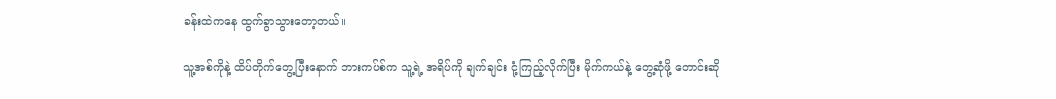ခန်းထဲကနေ ထွက်ခွာသွားတော့တယ်။

သူ့အစ်ကိုနဲ့ ထိပ်တိုက်တွေ့ပြီးနောက် ဘားကပ်စ်က သူ့ရဲ့ အရိပ်ကို ချက်ချင်း ငုံ့ကြည့်လိုက်ပြီး မိုက်ကယ်နဲ့ တွေ့ဆုံဖို့ တောင်းဆို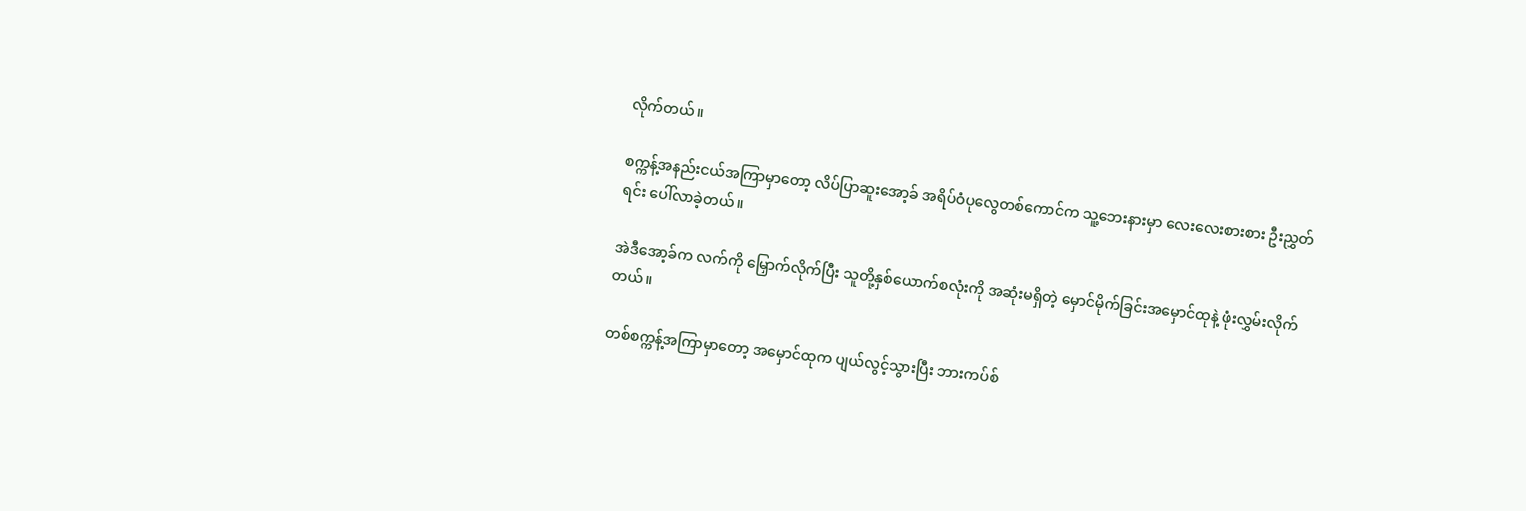လိုက်တယ်။

စက္ကန့်အနည်းငယ်အကြာမှာတော့ လိပ်ပြာဆူးအော့ခ် အရိပ်ဝံပုလွေတစ်ကောင်က သူ့ဘေးနားမှာ လေးလေးစားစား ဦးညွှတ်ရင်း ပေါ်လာခဲ့တယ်။

အဲဒီအော့ခ်က လက်ကို မြှောက်လိုက်ပြီး သူတို့နှစ်ယောက်စလုံးကို အဆုံးမရှိတဲ့ မှောင်မိုက်ခြင်းအမှောင်ထုနဲ့ ဖုံးလွှမ်းလိုက်တယ်။

တစ်စက္ကန့်အကြာမှာတော့ အမှောင်ထုက ပျယ်လွင့်သွားပြီး ဘားကပ်စ်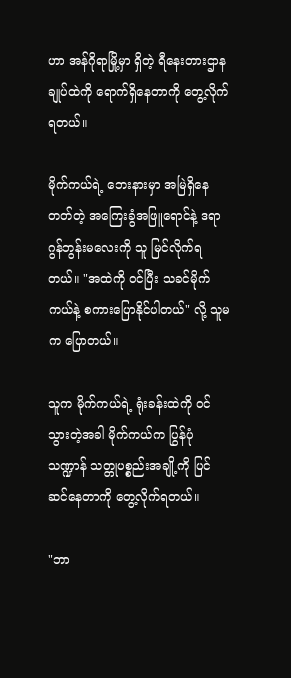ဟာ အန်ဂိုရာမြို့မှာ ရှိတဲ့ ရီနေးတားဌာနချုပ်ထဲကို ရောက်ရှိနေတာကို တွေ့လိုက်ရတယ်။

မိုက်ကယ်ရဲ့ ဘေးနားမှာ အမြဲရှိနေတတ်တဲ့ အကြေးခွံအဖြူရောင်နဲ့ ဒရာဂွန်ဘွန်းမလေးကို သူ မြင်လိုက်ရတယ်။ "အထဲကို ဝင်ပြီး သခင်မိုက်ကယ်နဲ့ စကားပြောနိုင်ပါတယ်" လို့ သူမက ပြောတယ်။

သူက မိုက်ကယ်ရဲ့ ရုံးခန်းထဲကို ဝင်သွားတဲ့အခါ မိုက်ကယ်က ပြွန်ပုံသဏ္ဍာန် သတ္တုပစ္စည်းအချို့ကို ပြင်ဆင်နေတာကို တွေ့လိုက်ရတယ်။

"ဘာ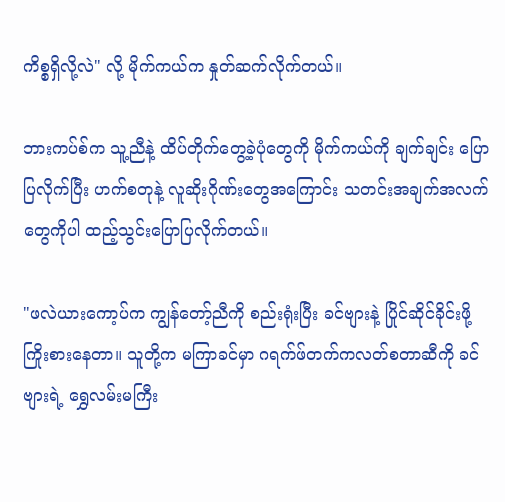ကိစ္စရှိလို့လဲ" လို့ မိုက်ကယ်က နှုတ်ဆက်လိုက်တယ်။

ဘားကပ်စ်က သူ့ညီနဲ့ ထိပ်တိုက်တွေ့ခဲ့ပုံတွေကို မိုက်ကယ်ကို ချက်ချင်း ပြောပြလိုက်ပြီး ဟက်စတုနဲ့ လူဆိုးဂိုဏ်းတွေအကြောင်း သတင်းအချက်အလက်တွေကိုပါ ထည့်သွင်းပြောပြလိုက်တယ်။

"ဖလဲယားကော့ပ်က ကျွန်တော့်ညီကို စည်းရုံးပြီး ခင်ဗျားနဲ့ ပြိုင်ဆိုင်ခိုင်းဖို့ ကြိုးစားနေတာ။ သူတို့က မကြာခင်မှာ ဂရက်ဖ်တက်ကလတ်စတာဆီကို ခင်ဗျားရဲ့ ရွှေလမ်းမကြီး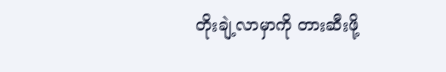တိုးချဲ့လာမှာကို တားဆီးဖို့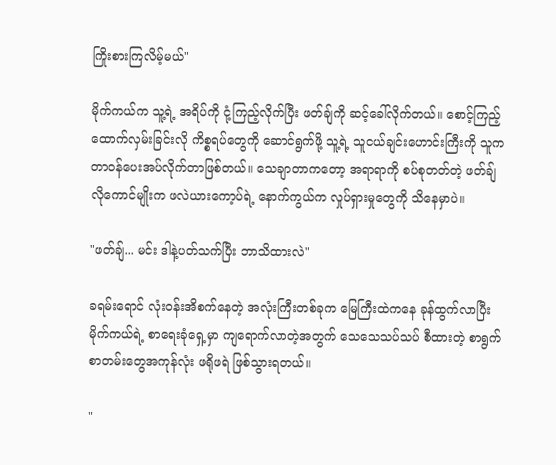ကြိုးစားကြလိမ့်မယ်"

မိုက်ကယ်က သူ့ရဲ့ အရိပ်ကို ငုံ့ကြည့်လိုက်ပြီး ဖတ်ချ်ကို ဆင့်ခေါ်လိုက်တယ်။ စောင့်ကြည့်ထောက်လှမ်းခြင်းလို ကိစ္စရပ်တွေကို ဆောင်ရွက်ဖို့ သူ့ရဲ့ သူငယ်ချင်းဟောင်းကြီးကို သူက တာဝန်ပေးအပ်လိုက်တာဖြစ်တယ်။ သေချာတာကတော့ အရာရာကို စပ်စုတတ်တဲ့ ဖတ်ချ်လိုကောင်မျိုးက ဖလဲယားကော့ပ်ရဲ့ နောက်ကွယ်က လှုပ်ရှားမှုတွေကို သိနေမှာပဲ။

"ဖတ်ချ်... မင်း ဒါနဲ့ပတ်သက်ပြီး ဘာသိထားလဲ"

ခရမ်းရောင် လုံးဝန်းအိစက်နေတဲ့ အလုံးကြီးတစ်ခုက မြေကြီးထဲကနေ ခုန်ထွက်လာပြီး မိုက်ကယ်ရဲ့ စာရေးခုံရှေ့မှာ ကျရောက်လာတဲ့အတွက် သေသေသပ်သပ် စီထားတဲ့ စာရွက်စာတမ်းတွေအကုန်လုံး ဖရိုဖရဲ ဖြစ်သွားရတယ်။

"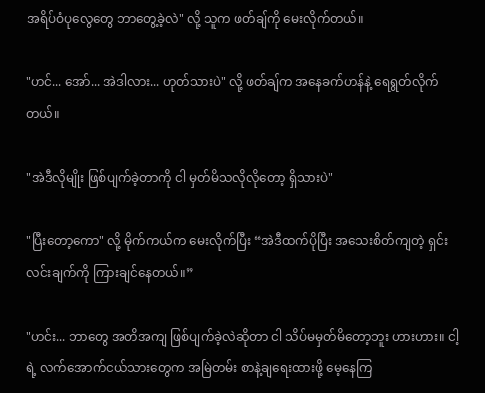အရိပ်ဝံပုလွေတွေ ဘာတွေ့ခဲ့လဲ" လို့ သူက ဖတ်ချ်ကို မေးလိုက်တယ်။

"ဟင်... အော်... အဲဒါလား... ဟုတ်သားပဲ" လို့ ဖတ်ချ်က အနေခက်ဟန်နဲ့ ရေရွတ်လိုက်တယ်။

"အဲဒီလိုမျိုး ဖြစ်ပျက်ခဲ့တာကို ငါ မှတ်မိသလိုလိုတော့ ရှိသားပဲ"

"ပြီးတော့ကော" လို့ မိုက်ကယ်က မေးလိုက်ပြီး “အဲဒီထက်ပိုပြီး အသေးစိတ်ကျတဲ့ ရှင်းလင်းချက်ကို ကြားချင်နေတယ်။”

"ဟင်း... ဘာတွေ အတိအကျ ဖြစ်ပျက်ခဲ့လဲဆိုတာ ငါ သိပ်မမှတ်မိတော့ဘူး ဟားဟား။ ငါ့ရဲ့ လက်အောက်ငယ်သားတွေက အမြဲတမ်း စာနဲ့ချရေးထားဖို့ မေ့နေကြ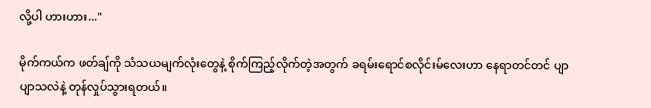လို့ပါ ဟားဟား..."

မိုက်ကယ်က ဖတ်ချ်ကို သံသယမျက်လုံးတွေနဲ့ စိုက်ကြည့်လိုက်တဲ့အတွက် ခရမ်းရောင်စလိုင်းမ်လေးဟာ နေရာတင်တင် ပျာပျာသလဲနဲ့ တုန်လှုပ်သွားရတယ်။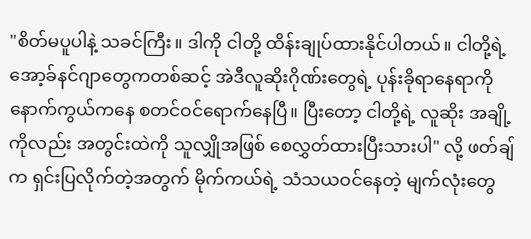"စိတ်မပူပါနဲ့ သခင်ကြီး။ ဒါကို ငါတို့ ထိန်းချုပ်ထားနိုင်ပါတယ်။ ငါတို့ရဲ့ အော့ခ်နင်ဂျာတွေကတစ်ဆင့် အဲဒီလူဆိုးဂိုဏ်းတွေရဲ့ ပုန်းခိုရာနေရာကို နောက်ကွယ်ကနေ စတင်ဝင်ရောက်နေပြီ။ ပြီးတော့ ငါတို့ရဲ့ လူဆိုး အချို့ကိုလည်း အတွင်းထဲကို သူလျှိုအဖြစ် စေလွှတ်ထားပြီးသားပါ" လို့ ဖတ်ချ်က ရှင်းပြလိုက်တဲ့အတွက် မိုက်ကယ်ရဲ့ သံသယဝင်နေတဲ့ မျက်လုံးတွေ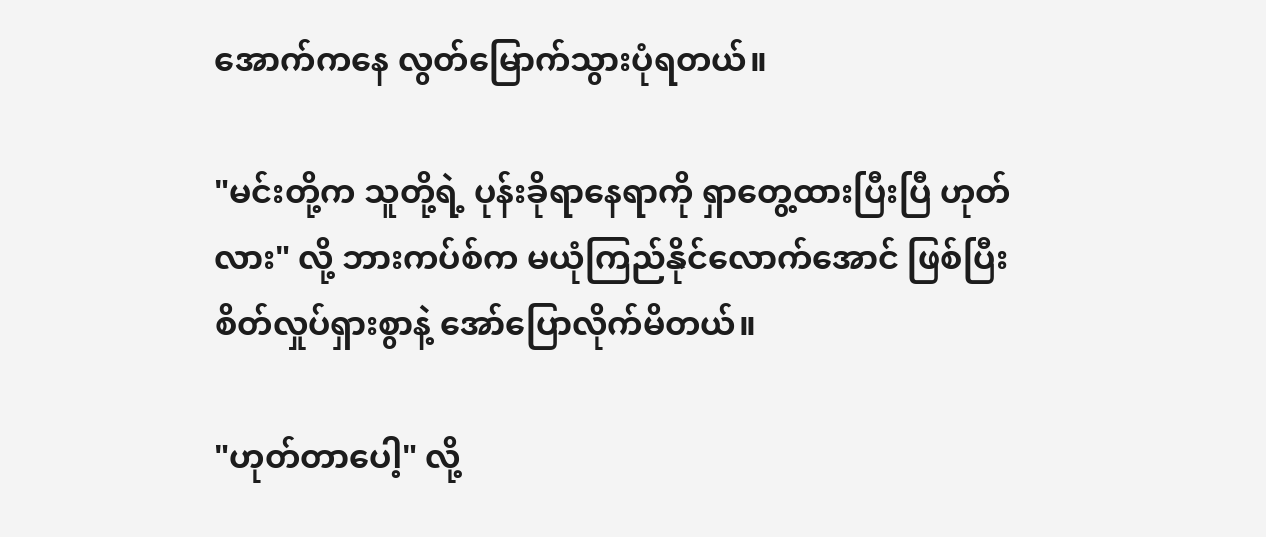အောက်ကနေ လွတ်မြောက်သွားပုံရတယ်။

"မင်းတို့က သူတို့ရဲ့ ပုန်းခိုရာနေရာကို ရှာတွေ့ထားပြီးပြီ ဟုတ်လား" လို့ ဘားကပ်စ်က မယုံကြည်နိုင်လောက်အောင် ဖြစ်ပြီး စိတ်လှုပ်ရှားစွာနဲ့ အော်ပြောလိုက်မိတယ်။

"ဟုတ်တာပေါ့" လို့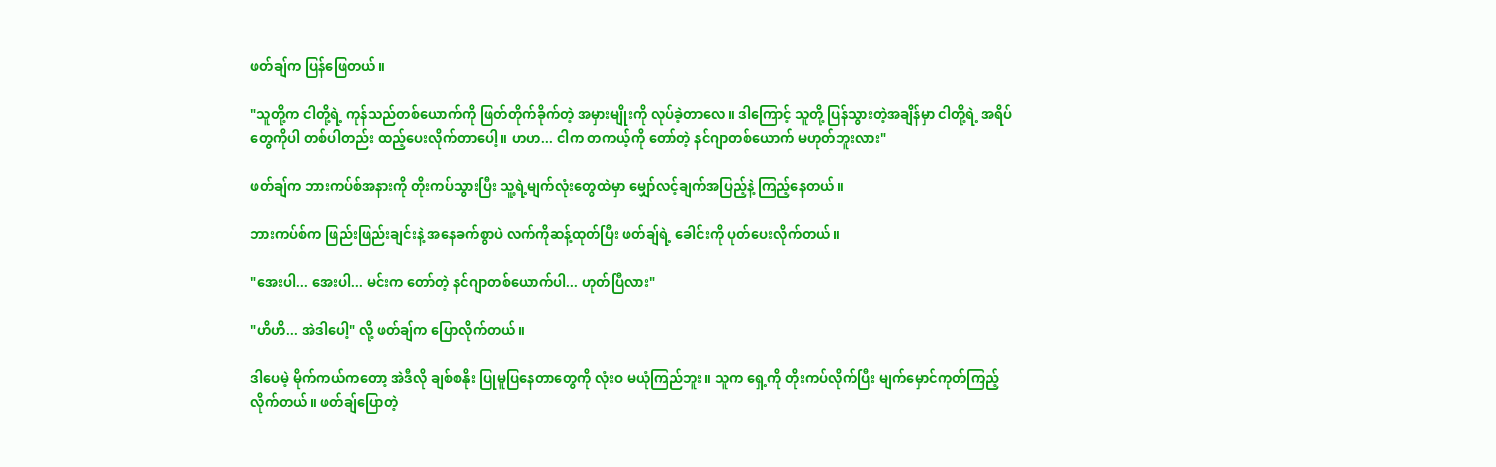ဖတ်ချ်က ပြန်ဖြေတယ်။

"သူတို့က ငါတို့ရဲ့ ကုန်သည်တစ်ယောက်ကို ဖြတ်တိုက်ခိုက်တဲ့ အမှားမျိုးကို လုပ်ခဲ့တာလေ။ ဒါကြောင့် သူတို့ ပြန်သွားတဲ့အချိန်မှာ ငါတို့ရဲ့ အရိပ်တွေကိုပါ တစ်ပါတည်း ထည့်ပေးလိုက်တာပေါ့။ ဟဟ... ငါက တကယ့်ကို တော်တဲ့ နင်ဂျာတစ်ယောက် မဟုတ်ဘူးလား"

ဖတ်ချ်က ဘားကပ်စ်အနားကို တိုးကပ်သွားပြီး သူ့ရဲ့မျက်လုံးတွေထဲမှာ မျှော်လင့်ချက်အပြည့်နဲ့ ကြည့်နေတယ်။

ဘားကပ်စ်က ဖြည်းဖြည်းချင်းနဲ့ အနေခက်စွာပဲ လက်ကိုဆန့်ထုတ်ပြီး ဖတ်ချ်ရဲ့ ခေါင်းကို ပုတ်ပေးလိုက်တယ်။

"အေးပါ... အေးပါ... မင်းက တော်တဲ့ နင်ဂျာတစ်ယောက်ပါ... ဟုတ်ပြီလား"

"ဟိဟိ... အဲဒါပေါ့" လို့ ဖတ်ချ်က ပြောလိုက်တယ်။

ဒါပေမဲ့ မိုက်ကယ်ကတော့ အဲဒီလို ချစ်စနိုး ပြုမူပြနေတာတွေကို လုံးဝ မယုံကြည်ဘူး။ သူက ရှေ့ကို တိုးကပ်လိုက်ပြီး မျက်မှောင်ကုတ်ကြည့်လိုက်တယ်။ ဖတ်ချ်ပြောတဲ့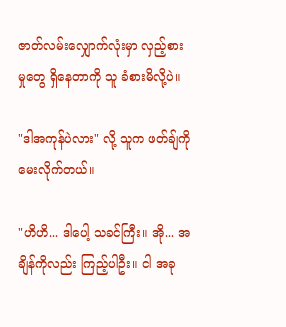ဇာတ်လမ်းလျှောက်လုံးမှာ လှည့်စားမှုတွေ ရှိနေတာကို သူ ခံစားမိလို့ပဲ။

"ဒါအကုန်ပဲလား" လို့ သူက ဖတ်ချ်ကို မေးလိုက်တယ်။

"ဟိဟိ... ဒါပေါ့ သခင်ကြီး။ အို... အချိန်ကိုလည်း ကြည့်ပါဦး။ ငါ အခု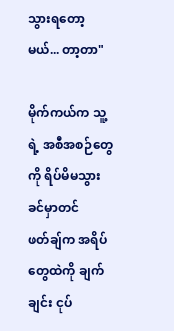သွားရတော့မယ်... တာ့တာ"

မိုက်ကယ်က သူ့ရဲ့ အစီအစဉ်တွေကို ရိပ်မိမသွားခင်မှာတင် ဖတ်ချ်က အရိပ်တွေထဲကို ချက်ချင်း ငုပ်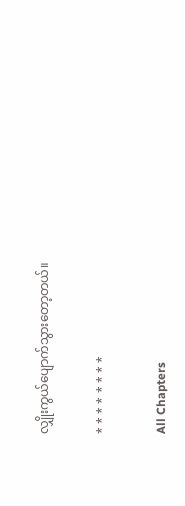လျှိုးကွယ်ပျောက်သွားတော့တယ်။

* * * * * * * *

All Chapters